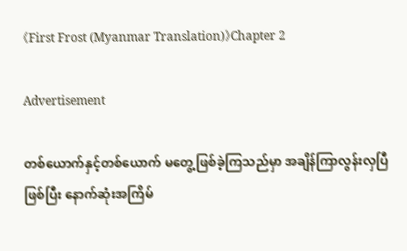《First Frost (Myanmar Translation)》Chapter 2

Advertisement

တစ်ယောက်နှင့်တစ်ယောက် မတွေ့ဖြစ်ခဲ့ကြသည်မှာ အချိန်ကြာလွန်းလှပြီဖြစ်ပြီး နောက်ဆုံးအကြိမ်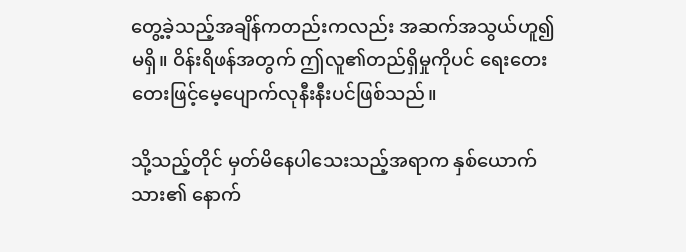တွေ့ခဲ့သည့်အချိန်ကတည်းကလည်း အဆက်အသွယ်ဟူ၍မရှိ။ ဝိန်းရိဖန်အတွက် ဤလူ၏တည်ရှိမှုကိုပင် ရေးတေးတေးဖြင့်မေ့ပျောက်လုနီးနီးပင်ဖြစ်သည်။

သို့သည့်တိုင် မှတ်မိနေပါသေးသည့်အရာက နှစ်ယောက်သား၏ နောက်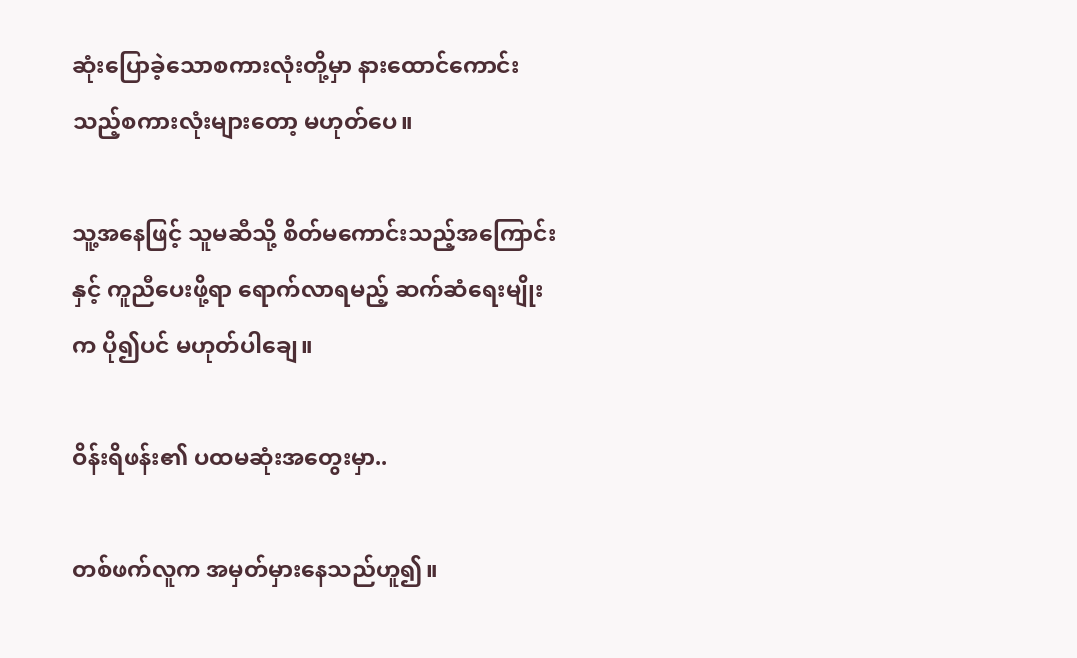ဆုံးပြောခဲ့သောစကားလုံးတို့မှာ နားထောင်ကောင်းသည့်စကားလုံးများတော့ မဟုတ်ပေ။

သူ့အနေဖြင့် သူမဆီသို့ စိတ်မကောင်းသည့်အကြောင်းနှင့် ကူညီပေးဖို့ရာ ရောက်လာရမည့် ဆက်ဆံရေးမျိုးက ပို၍ပင် မဟုတ်ပါချေ။

ဝိန်းရိဖန်း၏ ပထမဆုံးအတွေးမှာ..

တစ်ဖက်လူက အမှတ်မှားနေသည်ဟူ၍။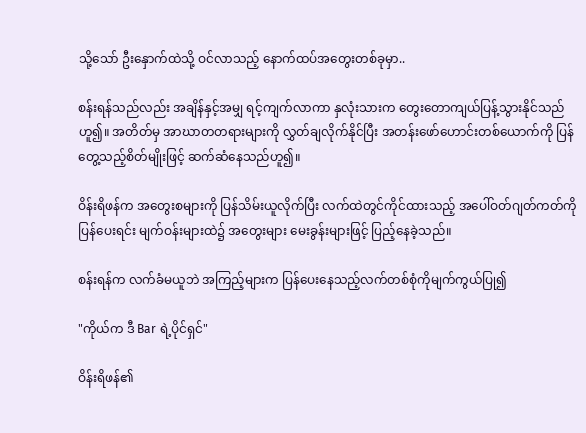သို့သော် ဦးနှောက်ထဲသို့ ဝင်လာသည့် နောက်ထပ်အတွေးတစ်ခုမှာ..

စန်းရန်သည်လည်း အချိန်နှင့်အမျှ ရင့်ကျက်လာကာ နှလုံးသားက တွေးတောကျယ်ပြန့်သွားနိုင်သည်ဟူ၍။ အတိတ်မှ အာဃာတတရားများကို လွှတ်ချလိုက်နိုင်ပြီး အတန်းဖော်ဟောင်းတစ်ယောက်ကို ပြန်တွေ့သည့်စိတ်မျိုးဖြင့် ဆက်ဆံနေသည်ဟူ၍။

ဝိန်းရိဖန်က အတွေးစများကို ပြန်သိမ်းယူလိုက်ပြီး လက်ထဲတွင်ကိုင်ထားသည့် အပေါ်ဝတ်ဂျတ်ကတ်ကိုပြန်ပေးရင်း မျက်ဝန်းများထဲ၌ အတွေးများ မေးခွန်းများဖြင့် ပြည့်နေခဲ့သည်။

စန်းရန်က လက်ခံမယူဘဲ အကြည့်များက ပြန်ပေးနေသည့်လက်တစ်စုံကိုမျက်ကွယ်ပြု၍

"ကိုယ်က ဒီ Bar ရဲ့ပိုင်ရှင်"

ဝိန်းရိဖန်၏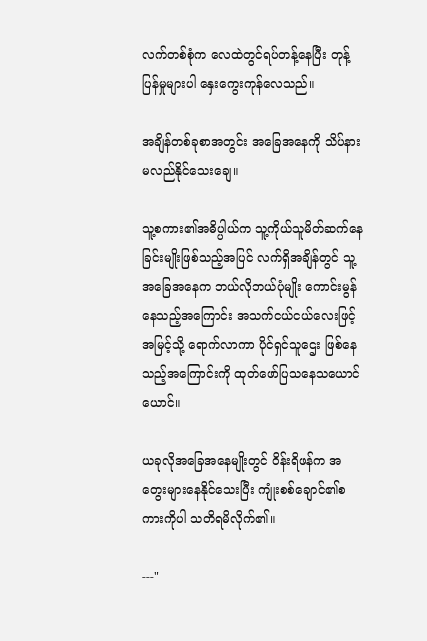လက်တစ်စုံက လေထဲတွင်ရပ်တန့်နေပြီး တုန့်ပြန်မှုများပါ နှေးကွေးကုန်လေသည်။

အချိန်တစ်ခုစာအတွင်း အခြေအနေကို သိပ်နားမလည်နိုင်သေးချေ။

သူ့စကား၏အဓိပ္ပါယ်က သူ့ကိုယ်သူမိတ်ဆက်နေခြင်းမျိုးဖြစ်သည့်အပြင် လက်ရှိအချိန်တွင် သူ့အခြေအနေက ဘယ်လိုဘယ်ပုံမျိုး ကောင်းမွန်နေသည့်အကြောင်း အသက်ငယ်ငယ်လေးဖြင့် အမြင့်သို့ ရောက်လာကာ ပိုင်ရှင်သူဌေး ဖြစ်နေသည့်အကြောင်းကို ထုတ်ဖော်ပြသနေသယောင်ယောင်။

ယခုလိုအခြေအနေမျိုးတွင် ဝိန်းရိဖန်က အတွေးများနေနိုင်သေးပြီး ကျုံးစစ်ချောင်၏စကားကိုပါ သတိရမိလိုက်၏။

---"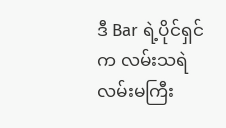ဒီ Bar ရဲ့ပိုင်ရှင်က လမ်းသရဲလမ်းမကြီး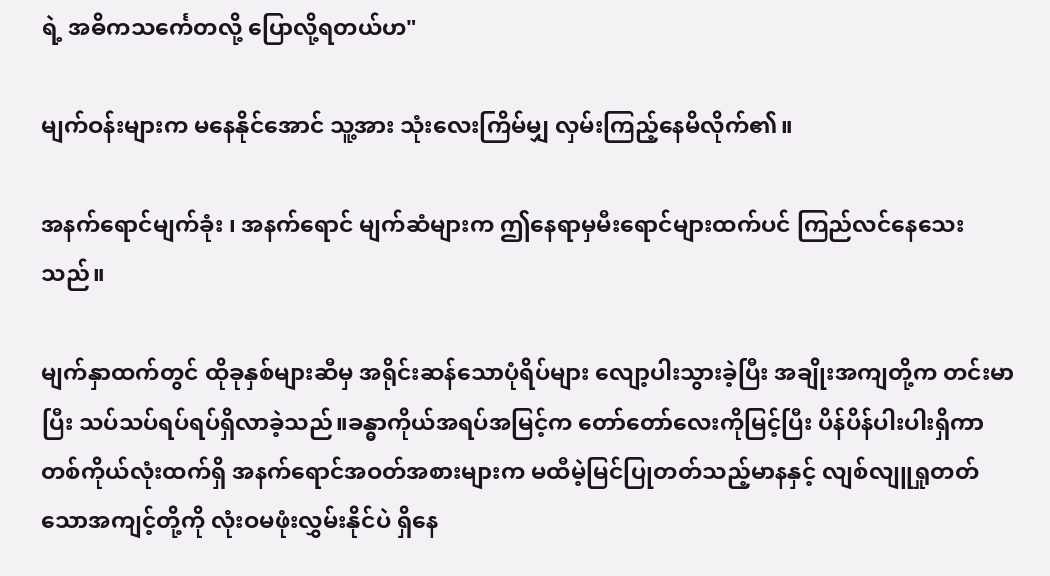ရဲ့ အဓိကသင်္ကေတလို့ ပြောလို့ရတယ်ဟ"

မျက်ဝန်းများက မနေနိုင်အောင် သူ့အား သုံးလေးကြိမ်မျှ လှမ်းကြည့်နေမိလိုက်၏။

အနက်ရောင်မျက်ခုံး ၊ အနက်ရောင် မျက်ဆံများက ဤနေရာမှမီးရောင်များထက်ပင် ကြည်လင်နေသေးသည်။

မျက်နှာထက်တွင် ထိုခုနှစ်များဆီမှ အရိုင်းဆန်သောပုံရိပ်များ လျော့ပါးသွားခဲ့ပြီး အချိုးအကျတို့က တင်းမာပြီး သပ်သပ်ရပ်ရပ်ရှိလာခဲ့သည်။ခန္ဓာကိုယ်အရပ်အမြင့်က တော်တော်လေးကိုမြင့်ပြီး ပိန်ပိန်ပါးပါးရှိကာ တစ်ကိုယ်လုံးထက်ရှိ အနက်ရောင်အဝတ်အစားများက မထီမဲ့မြင်ပြုတတ်သည့်မာနနှင့် လျစ်လျူရှုတတ်သောအကျင့်တို့ကို လုံးဝမဖုံးလွှမ်းနိုင်ပဲ ရှိနေ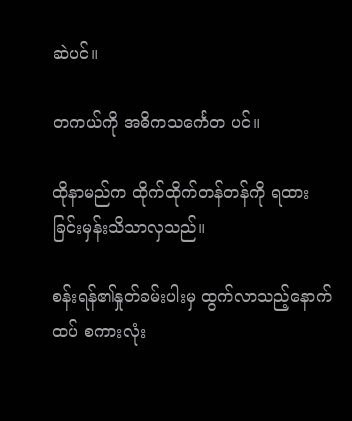ဆဲပင်။

တကယ်ကို အဓိကသင်္ကေတ ပင်။

ထိုနာမည်က ထိုက်ထိုက်တန်တန်ကို ရထားခြင်းမှန်းသိသာလှသည်။

စန်းရန်၏နှုတ်ခမ်းပါးမှ ထွက်လာသည့်နောက်ထပ် စကားလုံး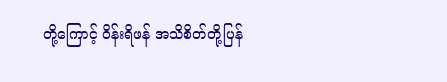တို့ကြောင့် ဝိန်းရိဖန် အသိစိတ်တို့ပြန်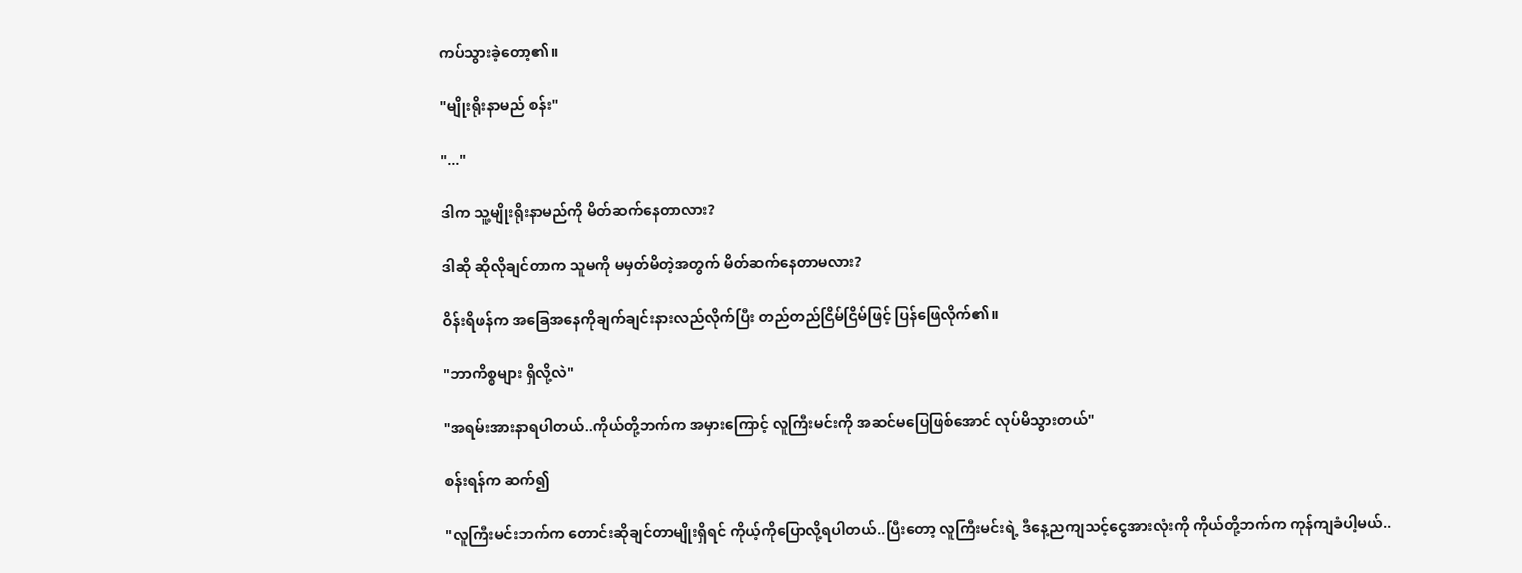ကပ်သွားခဲ့တော့၏။

"မျိုးရိုးနာမည် စန်း"

"..."

ဒါက သူ့မျိုးရိုးနာမည်ကို မိတ်ဆက်နေတာလား?

ဒါဆို ဆိုလိုချင်တာက သူမကို မမှတ်မိတဲ့အတွက် မိတ်ဆက်နေတာမလား?

ဝိန်းရိဖန်က အခြေအနေကိုချက်ချင်းနားလည်လိုက်ပြီး တည်တည်ငြိမ်ငြိမ်ဖြင့် ပြန်ဖြေလိုက်၏။

"ဘာကိစ္စများ ရှိလို့လဲ"

"အရမ်းအားနာရပါတယ်..ကိုယ်တို့ဘက်က အမှားကြောင့် လူကြီးမင်းကို အဆင်မပြေဖြစ်အောင် လုပ်မိသွားတယ်"

စန်းရန်က ဆက်၍

"လူကြီးမင်းဘက်က တောင်းဆိုချင်တာမျိုးရှိရင် ကိုယ့်ကိုပြောလို့ရပါတယ်..ပြီးတော့ လူကြီးမင်းရဲ့ ဒီနေ့ညကျသင့်ငွေအားလုံးကို ကိုယ်တို့ဘက်က ကုန်ကျခံပါ့မယ်..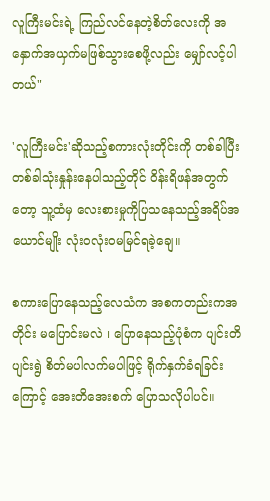လူကြီးမင်းရဲ့ ကြည်လင်နေတဲ့စိတ်လေးကို အနှောက်အယှက်မဖြစ်သွားစေဖို့လည်း မျှော်လင့်ပါတယ်"

'လူကြီးမင်း'ဆိုသည့်စကားလုံးတိုင်းကို တစ်ခါပြီးတစ်ခါသုံးနှုန်းနေပါသည့်တိုင် ဝိန်းရိဖန်အတွက်တော့ သူ့ထံမှ လေးစားမှုကိုပြသနေသည့်အရိပ်အယောင်မျိုး လုံးဝလုံးဝမမြင်ရခဲ့ချေ။

စကားပြောနေသည့်လေသံက အစကတည်းကအတိုင်း မပြောင်းမလဲ ၊ ပြောနေသည့်ပုံစံက ပျင်းတိပျင်းရွဲ စိတ်မပါလက်မပါဖြင့် ရိုက်နှက်ခံရခြင်းကြောင့် အေးတိအေးစက် ပြောသလိုပါပင်။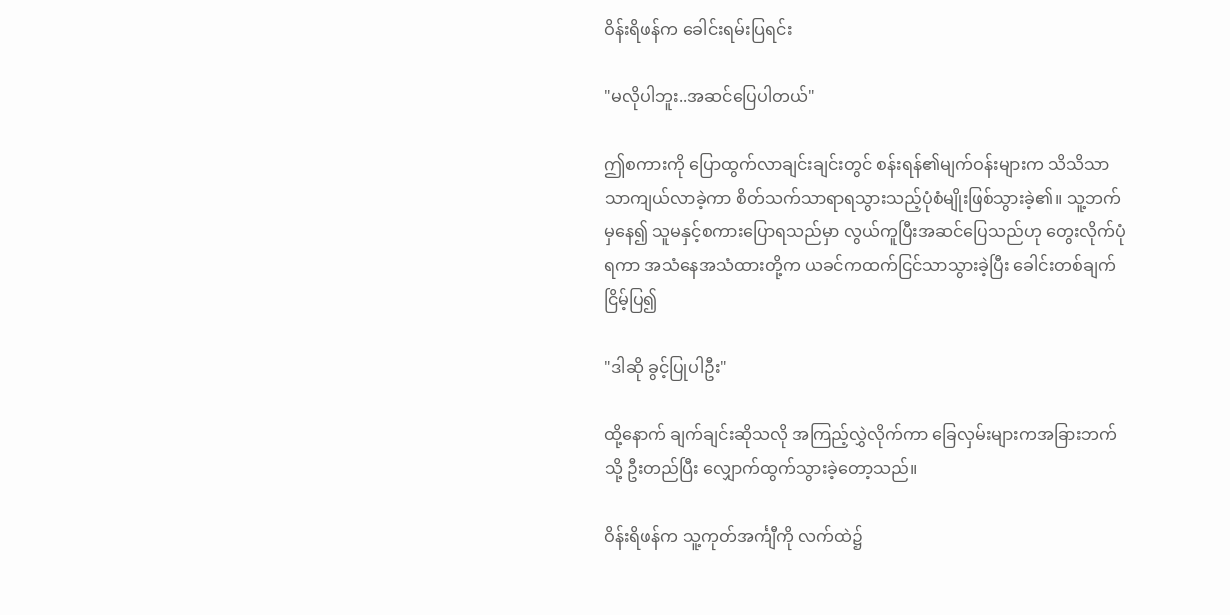ဝိန်းရိဖန်က ခေါင်းရမ်းပြရင်း

"မလိုပါဘူး..အဆင်ပြေပါတယ်"

ဤစကားကို ပြောထွက်လာချင်းချင်းတွင် စန်းရန်၏မျက်ဝန်းများက သိသိသာသာကျယ်လာခဲ့ကာ စိတ်သက်သာရာရသွားသည့်ပုံစံမျိုးဖြစ်သွားခဲ့၏။ သူ့ဘက်မှနေ၍ သူမနှင့်စကားပြောရသည်မှာ လွယ်ကူပြီးအဆင်ပြေသည်ဟု တွေးလိုက်ပုံရကာ အသံနေအသံထားတို့က ယခင်ကထက်ငြင်သာသွားခဲ့ပြီး ခေါင်းတစ်ချက်ငြိမ့်ပြ၍

"ဒါဆို ခွင့်ပြုပါဦး"

ထို့နောက် ချက်ချင်းဆိုသလို အကြည့်လွှဲလိုက်ကာ ခြေလှမ်းများကအခြားဘက်သို့ ဦးတည်ပြီး လျှောက်ထွက်သွားခဲ့တော့သည်။

ဝိန်းရိဖန်က သူ့ကုတ်အင်္ကျီကို လက်ထဲ၌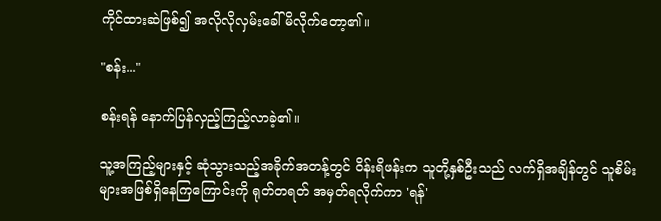ကိုင်ထားဆဲဖြစ်၍ အလိုလိုလှမ်းခေါ်မိလိုက်တော့၏။

"စန်း..."

စန်းရန် နောက်ပြန်လှည့်ကြည့်လာခဲ့၏။

သူ့အကြည့်များနှင့် ဆုံသွားသည့်အခိုက်အတန့်တွင် ဝိန်းရိဖန်းက သူတို့နှစ်ဦးသည် လက်ရှိအချိန်တွင် သူစိမ်းများအဖြစ်ရှိနေကြကြောင်းကို ရုတ်တရတ် အမှတ်ရလိုက်ကာ 'ရန်'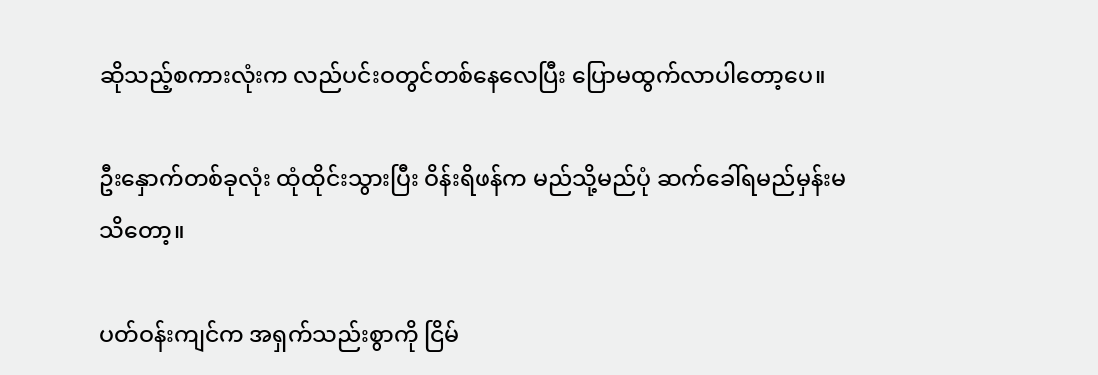ဆိုသည့်စကားလုံးက လည်ပင်းဝတွင်တစ်နေလေပြီး ပြောမထွက်လာပါတော့ပေ။

ဦးနှောက်တစ်ခုလုံး ထုံထိုင်းသွားပြီး ဝိန်းရိဖန်က မည်သို့မည်ပုံ ဆက်ခေါ်ရမည်မှန်းမသိတော့။

ပတ်ဝန်းကျင်က အရှက်သည်းစွာကို ငြိမ်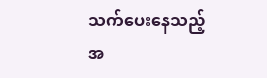သက်ပေးနေသည့်အ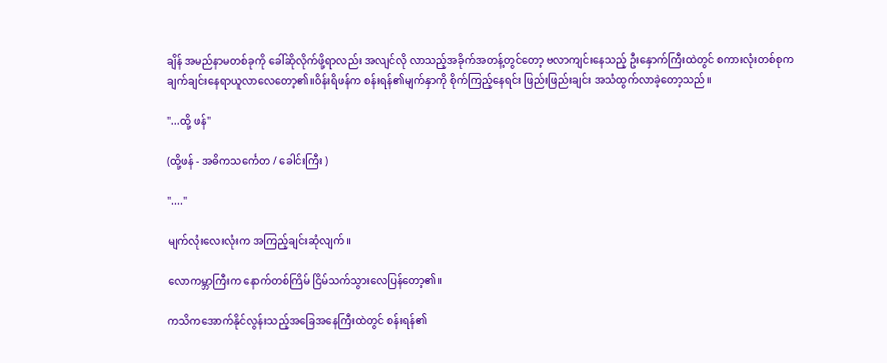ချိန် အမည်နာမတစ်ခုကို ခေါ်ဆိုလိုက်ဖို့ရာလည်း အလျင်လို လာသည့်အခိုက်အတန့်တွင်တော့ ဗလာကျင်းနေသည့် ဦးနှောက်ကြီးထဲတွင် စကားလုံးတစ်စုက ချက်ချင်းနေရာယူလာလေတော့၏။ဝိန်းရိဖန်က စန်းရန်၏မျက်နှာကို စိုက်ကြည့်နေရင်း ဖြည်းဖြည်းချင်း အသံထွက်လာခဲ့တော့သည်။

"...ထို့ ဖန်"

(ထို့ဖန် - အဓိကသင်္ကေတ / ခေါင်းကြီး )

"...."

မျက်လုံးလေးလုံးက အကြည့်ချင်းဆုံလျက်။

လောကမ္ဘာကြီးက နောက်တစ်ကြိမ် ငြိမ်သက်သွားလေပြန်တော့၏။

ကသိကအောက်နိုင်လွန်းသည့်အခြေအနေကြီးထဲတွင် စန်းရန်၏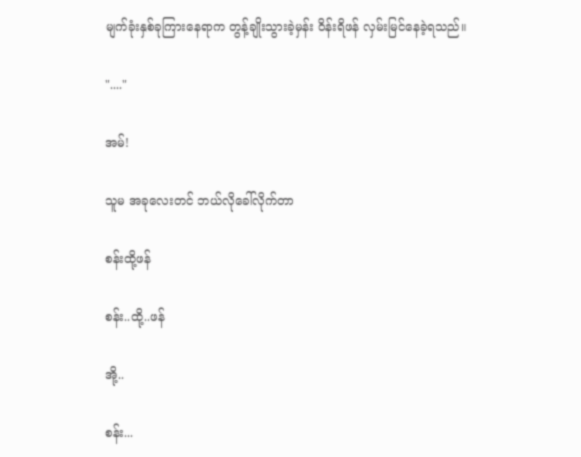မျက်ခုံးနှစ်ခုကြားနေရာက တွန့်ချိုးသွားခဲ့မှန်း ဝိန်းရိဖန် လှမ်းမြင်နေခဲ့ရသည်။

"...."

အမ်!

သူမ အခုလေးတင် ဘယ်လိုခေါ်လိုက်တာ

စန်းထို့ဖန်

စန်း..ထို့..ဖန်

အို့..

စန်း...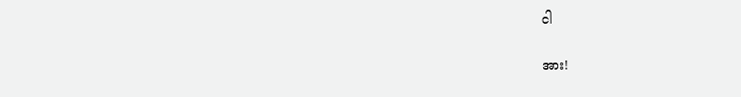ငါ

အား!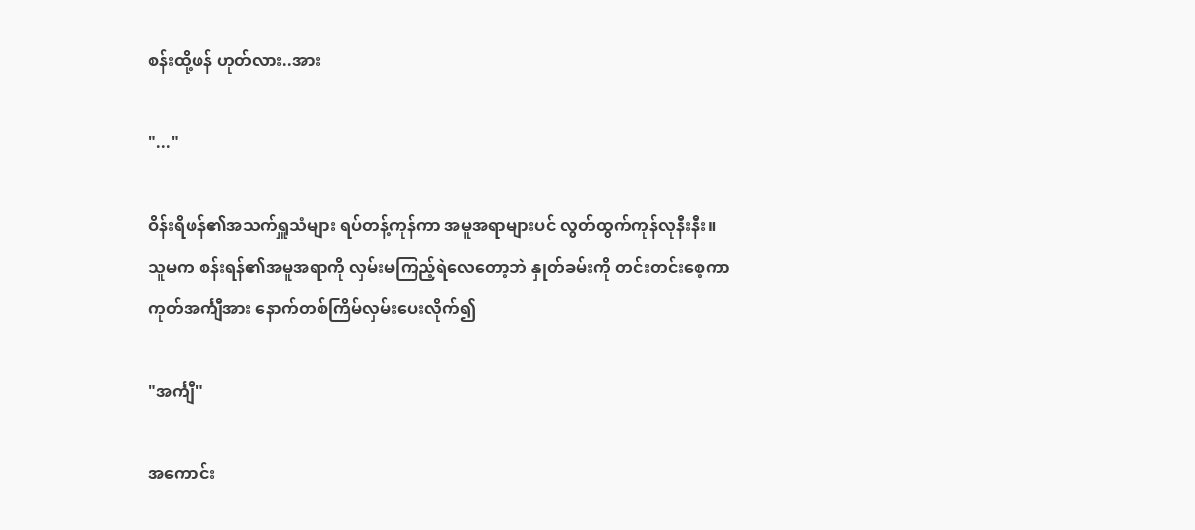စန်းထို့ဖန် ဟုတ်လား..အား

"..."

ဝိန်းရိဖန်၏အသက်ရှူသံများ ရပ်တန့်ကုန်ကာ အမူအရာများပင် လွတ်ထွက်ကုန်လုနီးနီး။ သူမက စန်းရန်၏အမူအရာကို လှမ်းမကြည့်ရဲလေတော့ဘဲ နှုတ်ခမ်းကို တင်းတင်းစေ့ကာ ကုတ်အင်္ကျီအား နောက်တစ်ကြိမ်လှမ်းပေးလိုက်၍

"အင်္ကျီ"

အကောင်း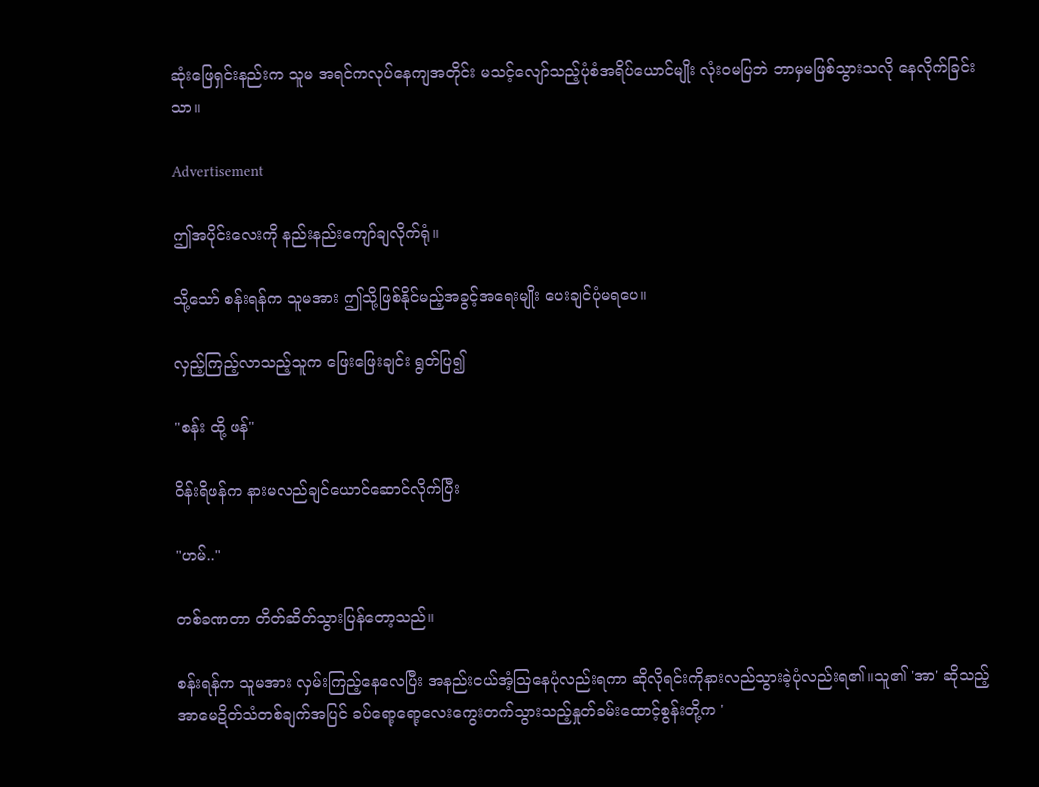ဆုံးဖြေရှင်းနည်းက သူမ အရင်ကလုပ်နေကျအတိုင်း မသင့်လျော်သည့်ပုံစံအရိပ်ယောင်မျိုး လုံးဝမပြဘဲ ဘာမှမဖြစ်သွားသလို နေလိုက်ခြင်းသာ။

Advertisement

ဤအပိုင်းလေးကို နည်းနည်းကျော်ချလိုက်ရုံ။

သို့သော် စန်းရန်က သူမအား ဤသို့ဖြစ်နိုင်မည့်အခွင့်အရေးမျိုး ပေးချင်ပုံမရပေ။

လှည့်ကြည့်လာသည့်သူက ဖြေးဖြေးချင်း ရွတ်ပြ၍

"စန်း ထို့ ဖန်"

ဝိန်းရိဖန်က နားမလည်ချင်ယောင်ဆောင်လိုက်ပြီး

"ဟမ်.."

တစ်ခဏတာ တိတ်ဆိတ်သွားပြန်တော့သည်။

စန်းရန်က သူမအား လှမ်းကြည့်နေလေပြီး အနည်းငယ်အံ့သြနေပုံလည်းရကာ ဆိုလိုရင်းကိုနားလည်သွားခဲ့ပုံလည်းရ၏။သူ၏ 'အာ' ဆိုသည့် အာမေဍိတ်သံတစ်ချက်အပြင် ခပ်ရော့ရော့လေးကွေးတက်သွားသည့်နှုတ်ခမ်းထောင့်စွန်းတို့က '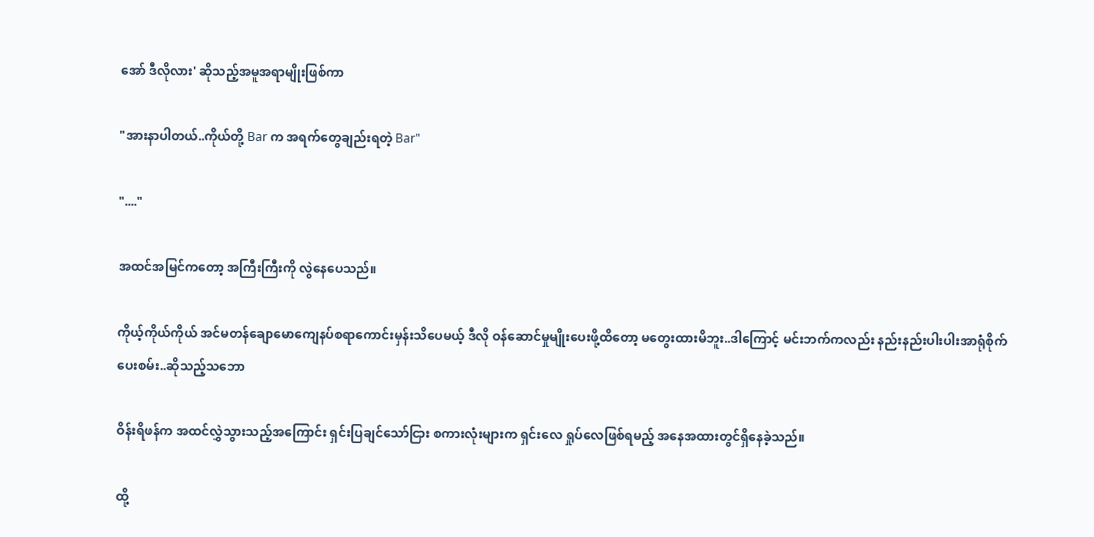အော် ဒီလိုလား' ဆိုသည့်အမူအရာမျိုးဖြစ်ကာ

"အားနာပါတယ်..ကိုယ်တို့ Bar က အရက်တွေချည်းရတဲ့ Bar"

"...."

အထင်အမြင်ကတော့ အကြီးကြီးကို လွဲနေပေသည်။

ကိုယ့်ကိုယ်ကိုယ် အင်မတန်ချောမောကျေနပ်စရာကောင်းမှန်းသိပေမယ့် ဒီလို ဝန်ဆောင်မှုမျိုးပေးဖို့ထိတော့ မတွေးထားမိဘူး..ဒါကြောင့် မင်းဘက်ကလည်း နည်းနည်းပါးပါးအာရုံစိုက်ပေးစမ်း..ဆိုသည့်သဘော

ဝိန်းရိဖန်က အထင်လွှဲသွားသည့်အကြောင်း ရှင်းပြချင်သော်ငြား စကားလုံးများက ရှင်းလေ ရှုပ်လေဖြစ်ရမည့် အနေအထားတွင်ရှိနေခဲ့သည်။

ထို့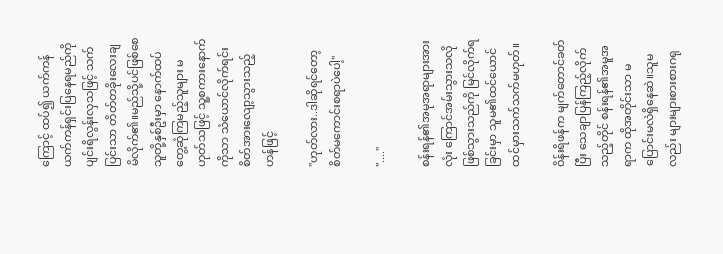ကြောင့် ထပ်၍ ယက်ကန်ယက်ကန်ရှင်းပြနေရမည်ကိုပျင်းရိလွန်းလှသဖြင့် သက်ပြင်းသာ တိတ်တခိုးလေးချမိလိုက်၏။မည်သို့ပင်ဖြစ်စေ သူတို့နှစ်ဦးမှာ နောက်ထပ်တွေ့ဆုံကြမည့်သူများ မဟုတ်သဖြင့် သူ့စကားနောက်ကိုသာ သံယောင်လိုက်ရင်း စိတ်အားလျော့သွားသည့်ဟန်ဖြင့်

"ဟုတ်လား..ဒါဆိုရင်တော့ စိတ်မကောင်းစရာပဲပေါ့"

"...."

စန်းရန်၏အမုအရာများအားလုံး ကြောင်အမ်းသွားသလို ဖြစ်သွားသည်ကို မြင်လိုက်ရခြင်းမှာ သူမ၏ထင်ယောင်ထင်မှားသက်သက်မဟုတ်။

ဝိန်းရိဖန်က မျက်တောင်ခတ်ပြီး သေချာပြန်ကြည့်လိုက်သည့်တိုင် စန်းရန်၏အမူအရာက ထိုအတိုင်းသာ မပြောင်းမလဲရှိနေဆဲ။သူမလည်း များများစားစားဂရု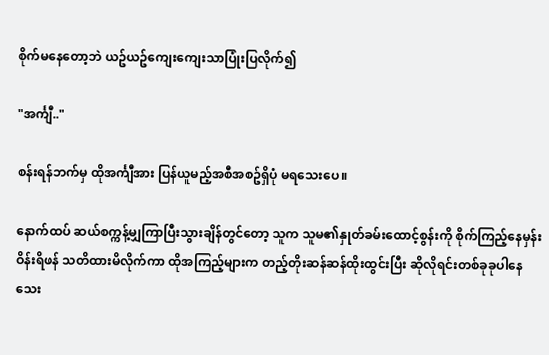စိုက်မနေတော့ဘဲ ယဥ်ယဥ်ကျေးကျေးသာပြုံးပြလိုက်၍

"အင်္ကျီ.."

စန်းရန်ဘက်မှ ထိုအင်္ကျီအား ပြန်ယူမည့်အစီအစဥ်ရှိပုံ မရသေးပေ။

နောက်ထပ် ဆယ်စက္ကန့်မျှကြာပြီးသွားချိန်တွင်တော့ သူက သူမ၏နှုတ်ခမ်းထောင့်စွန်းကို စိုက်ကြည့်နေမှန်း ဝိန်းရိဖန် သတိထားမိလိုက်ကာ ထိုအကြည့်များက တည့်တိုးဆန်ဆန်ထိုးထွင်းပြီး ဆိုလိုရင်းတစ်ခုခုပါနေသေး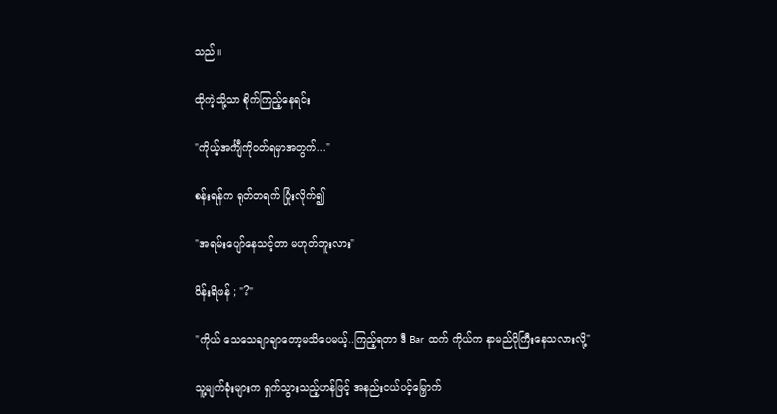သည်။

ထိုကဲ့သို့သာ စိုက်ကြည့်နေရင်း

"ကိုယ့်အင်္ကျီကိုဝတ်ရမှာအတွက်..."

စန်းရန်က ရုတ်တရက် ပြုံးလိုက်၍

"အရမ်းပျော်နေသင့်တာ မဟုတ်ဘူးလား"

ဝိန်းရိဖန် ; "?"

"ကိုယ် သေသေချာချာတော့မသိပေမယ့်..ကြည့်ရတာ ဒီ Bar ထက် ကိုယ်က နာမည်ပိုကြီးနေသလားလို့"

သူ့မျက်ခုံးများက ရှက်သွားသည့်ဟန်ဖြင့် အနည်းငယ်ပင့်မြှောက်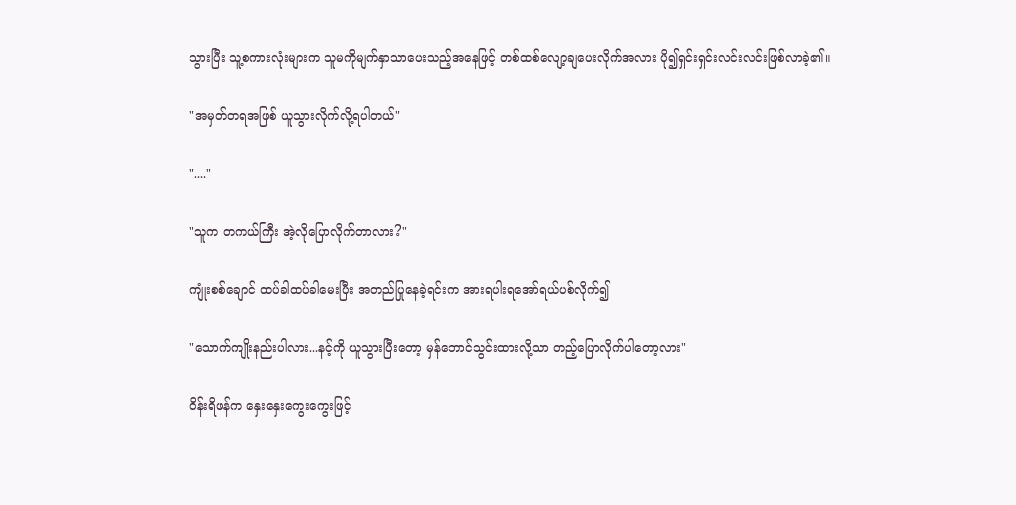သွားပြီး သူ့စကားလုံးများက သူမကိုမျက်နှာသာပေးသည့်အနေဖြင့် တစ်ထစ်လျော့ချပေးလိုက်အလား ပို၍ရှင်းရှင်းလင်းလင်းဖြစ်လာခဲ့၏။

"အမှတ်တရအဖြစ် ယူသွားလိုက်လို့ရပါတယ်"

"...."

"သူက တကယ်ကြီး အဲ့လိုပြောလိုက်တာလား?"

ကျုံးစစ်ချောင် ထပ်ခါထပ်ခါမေးပြီး အတည်ပြုနေခဲ့ရင်းက အားရပါးရအော်ရယ်ပစ်လိုက်၍

"သောက်ကျိုးနည်းပါလား...နင့်ကို ယူသွားပြီးတော့ မှန်ဘောင်သွင်းထားလို့သာ တည့်ပြောလိုက်ပါတော့လား"

ဝိန်းရိဖန်က နှေးနှေးကွေးကွေးဖြင့်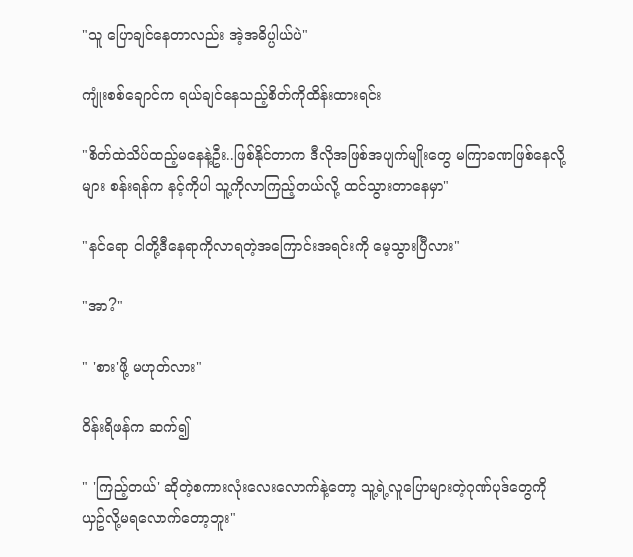"သူ ပြောချင်နေတာလည်း အဲ့အဓိပ္ပါယ်ပဲ"

ကျုံးစစ်ချောင်က ရယ်ချင်နေသည့်စိတ်ကိုထိန်းထားရင်း

"စိတ်ထဲသိပ်ထည့်မနေနဲ့ဦး..ဖြစ်နိုင်တာက ဒီလိုအဖြစ်အပျက်မျိုးတွေ မကြာခဏဖြစ်နေလို့များ စန်းရန်က နင့်ကိုပါ သူ့ကိုလာကြည့်တယ်လို့ ထင်သွားတာနေမှာ"

"နင်ရော ငါတို့ဒီနေရာကိုလာရတဲ့အကြောင်းအရင်းကို မေ့သွားပြီလား"

"အာ?"

" 'စား'ဖို့ မဟုတ်လား"

ဝိန်းရိဖန်က ဆက်၍

" 'ကြည့်တယ်' ဆိုတဲ့စကားလုံးလေးလောက်နဲ့တော့ သူ့ရဲ့လူပြောများတဲ့ဂုဏ်ပုဒ်တွေကို ယှဥ်လို့မရလောက်တော့ဘူး"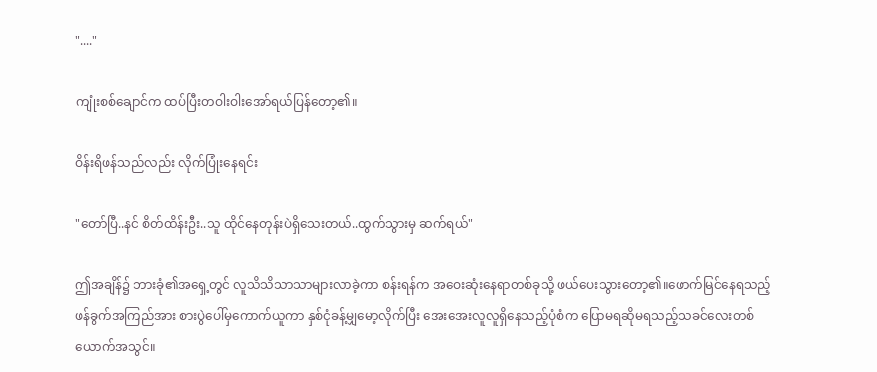"...."

ကျုံးစစ်ချောင်က ထပ်ပြီးတဝါးဝါးအော်ရယ်ပြန်တော့၏။

ဝိန်းရိဖန်သည်လည်း လိုက်ပြုံးနေရင်း

"တော်ပြီ..နင် စိတ်ထိန်းဦး..သူ ထိုင်နေတုန်းပဲရှိသေးတယ်..ထွက်သွားမှ ဆက်ရယ်"

ဤအချိန်၌ ဘားခုံ၏အရှေ့တွင် လူသိသိသာသာများလာခဲ့ကာ စန်းရန်က အဝေးဆုံးနေရာတစ်ခုသို့ ဖယ်ပေးသွားတော့၏။ဖောက်မြင်နေရသည့် ဖန်ခွက်အကြည်အား စားပွဲပေါ်မှကောက်ယူကာ နှစ်ငုံခန့်မျှမော့လိုက်ပြီး အေးအေးလူလူရှိနေသည့်ပုံစံက ပြောမရဆိုမရသည့်သခင်လေးတစ်ယောက်အသွင်။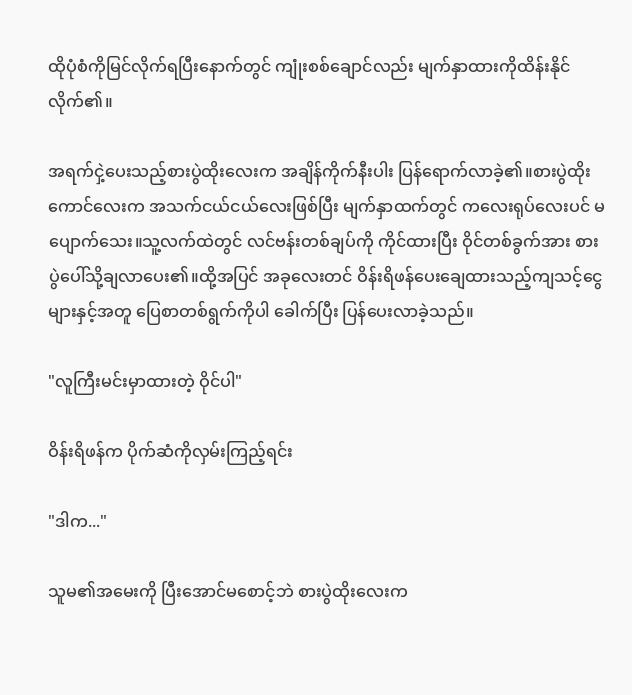ထိုပုံစံကိုမြင်လိုက်ရပြီးနောက်တွင် ကျုံးစစ်ချောင်လည်း မျက်နှာထားကိုထိန်းနိုင်လိုက်၏။

အရက်ငှဲ့ပေးသည့်စားပွဲထိုးလေးက အချိန်ကိုက်နီးပါး ပြန်ရောက်လာခဲ့၏။စားပွဲထိုးကောင်လေးက အသက်ငယ်ငယ်လေးဖြစ်ပြီး မျက်နှာထက်တွင် ကလေးရုပ်လေးပင် မပျောက်သေး။သူ့လက်ထဲတွင် လင်ဗန်းတစ်ချပ်ကို ကိုင်ထားပြီး ဝိုင်တစ်ခွက်အား စားပွဲပေါ်သို့ချလာပေး၏။ထို့အပြင် အခုလေးတင် ဝိန်းရိဖန်ပေးချေထားသည့်ကျသင့်ငွေများနှင့်အတူ ပြေစာတစ်ရွက်ကိုပါ ခေါက်ပြီး ပြန်ပေးလာခဲ့သည်။

"လူကြီးမင်းမှာထားတဲ့ ဝိုင်ပါ"

ဝိန်းရိဖန်က ပိုက်ဆံကိုလှမ်းကြည့်ရင်း

"ဒါက..."

သူမ၏အမေးကို ပြီးအောင်မစောင့်ဘဲ စားပွဲထိုးလေးက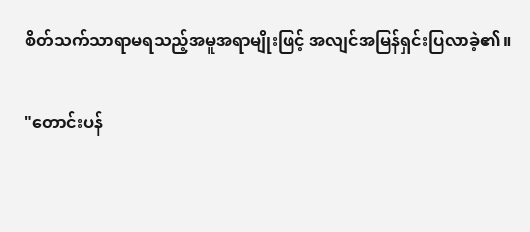စိတ်သက်သာရာမရသည့်အမူအရာမျိုးဖြင့် အလျင်အမြန်ရှင်းပြလာခဲ့၏။

"တောင်းပန်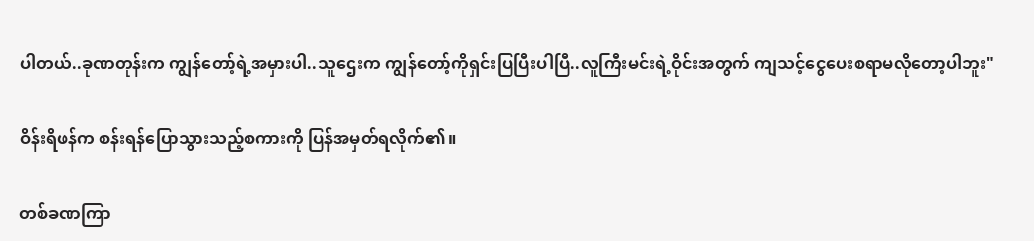ပါတယ်..ခုဏတုန်းက ကျွန်တော့်ရဲ့အမှားပါ..သူဌေးက ကျွန်တော့်ကိုရှင်းပြပြီးပါပြီ..လူကြီးမင်းရဲ့ဝိုင်းအတွက် ကျသင့်ငွေပေးစရာမလိုတော့ပါဘူး"

ဝိန်းရိဖန်က စန်းရန်ပြောသွားသည့်စကားကို ပြန်အမှတ်ရလိုက်၏။

တစ်ခဏကြာ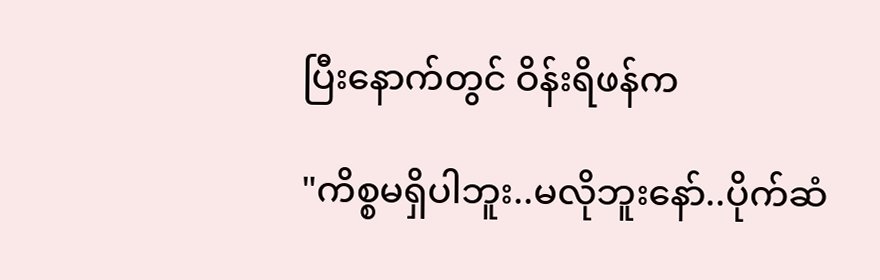ပြီးနောက်တွင် ဝိန်းရိဖန်က

"ကိစ္စမရှိပါဘူး..မလိုဘူးနော်..ပိုက်ဆံ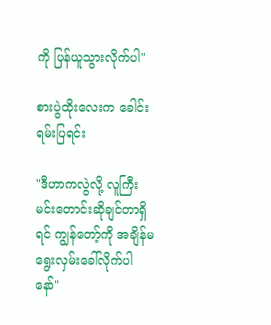ကို ပြန်ယူသွားလိုက်ပါ"

စားပွဲထိုးလေးက ခေါင်းရမ်းပြရင်း

"ဒီဟာကလွဲလို့ လူကြီးမင်းတောင်းဆိုချင်တာရှိရင် ကျွန်တော့်ကို အချိန်မရွေးလှမ်းခေါ်လိုက်ပါနော်"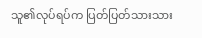သူ၏လုပ်ရပ်က ပြတ်ပြတ်သားသား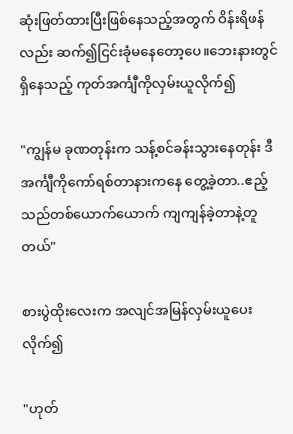ဆုံးဖြတ်ထားပြီးဖြစ်နေသည့်အတွက် ဝိန်းရိဖန်လည်း ဆက်၍ငြင်းခုံမနေတော့ပေ။ဘေးနားတွင်ရှိနေသည့် ကုတ်အင်္ကျီကိုလှမ်းယူလိုက်၍

"ကျွန်မ ခုဏတုန်းက သန့်စင်ခန်းသွားနေတုန်း ဒီအင်္ကျီကိုကော်ရစ်တာနားကနေ တွေ့ခဲ့တာ..ဧည့်သည်တစ်ယောက်ယောက် ကျကျန်ခဲ့တာနဲ့တူတယ်"

စားပွဲထိုးလေးက အလျင်အမြန်လှမ်းယူပေးလိုက်၍

"ဟုတ်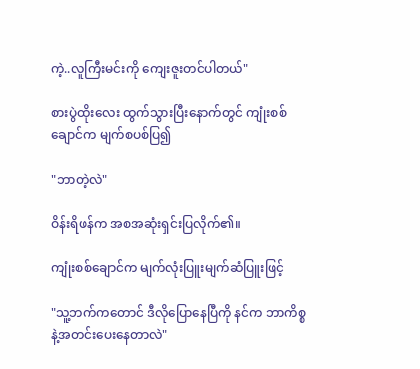ကဲ့..လူကြီးမင်းကို ကျေးဇူးတင်ပါတယ်"

စားပွဲထိုးလေး ထွက်သွားပြီးနောက်တွင် ကျုံးစစ်ချောင်က မျက်စပစ်ပြ၍

"ဘာတဲ့လဲ"

ဝိန်းရိဖန်က အစအဆုံးရှင်းပြလိုက်၏။

ကျုံးစစ်ချောင်က မျက်လုံးပြူးမျက်ဆံပြူးဖြင့်

"သူ့ဘက်ကတောင် ဒီလိုပြောနေပြီကို နင်က ဘာကိစ္စနဲ့အတင်းပေးနေတာလဲ"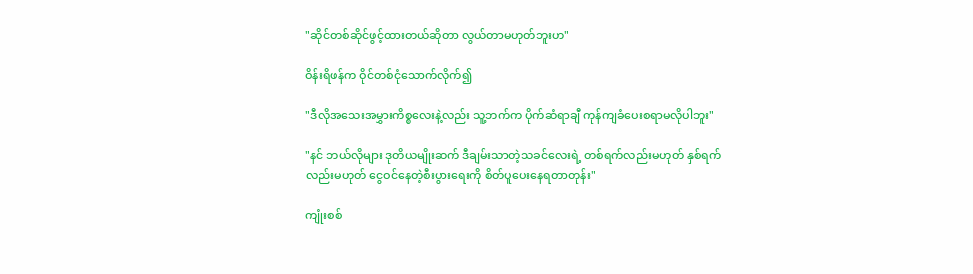"ဆိုင်တစ်ဆိုင်ဖွင့်ထားတယ်ဆိုတာ လွယ်တာမဟုတ်ဘူးဟ"

ဝိန်းရိဖန်က ဝိုင်တစ်ငုံသောက်လိုက်၍

"ဒီလိုအသေးအမွှားကိစ္စလေးနဲ့လည်း သူ့ဘက်က ပိုက်ဆံရာချီ ကုန်ကျခံပေးစရာမလိုပါဘူး"

"နင် ဘယ်လိုများ ဒုတိယမျိုးဆက် ဒီချမ်းသာတဲ့သခင်လေးရဲ့ တစ်ရက်လည်းမဟုတ် နှစ်ရက်လည်းမဟုတ် ငွေဝင်နေတဲ့စီးပွားရေးကို စိတ်ပူပေးနေရတာတုန်း"

ကျုံးစစ်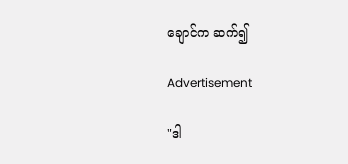ချောင်က ဆက်၍

Advertisement

"ဒါ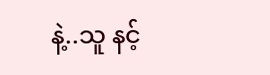နဲ့..သူ နင့်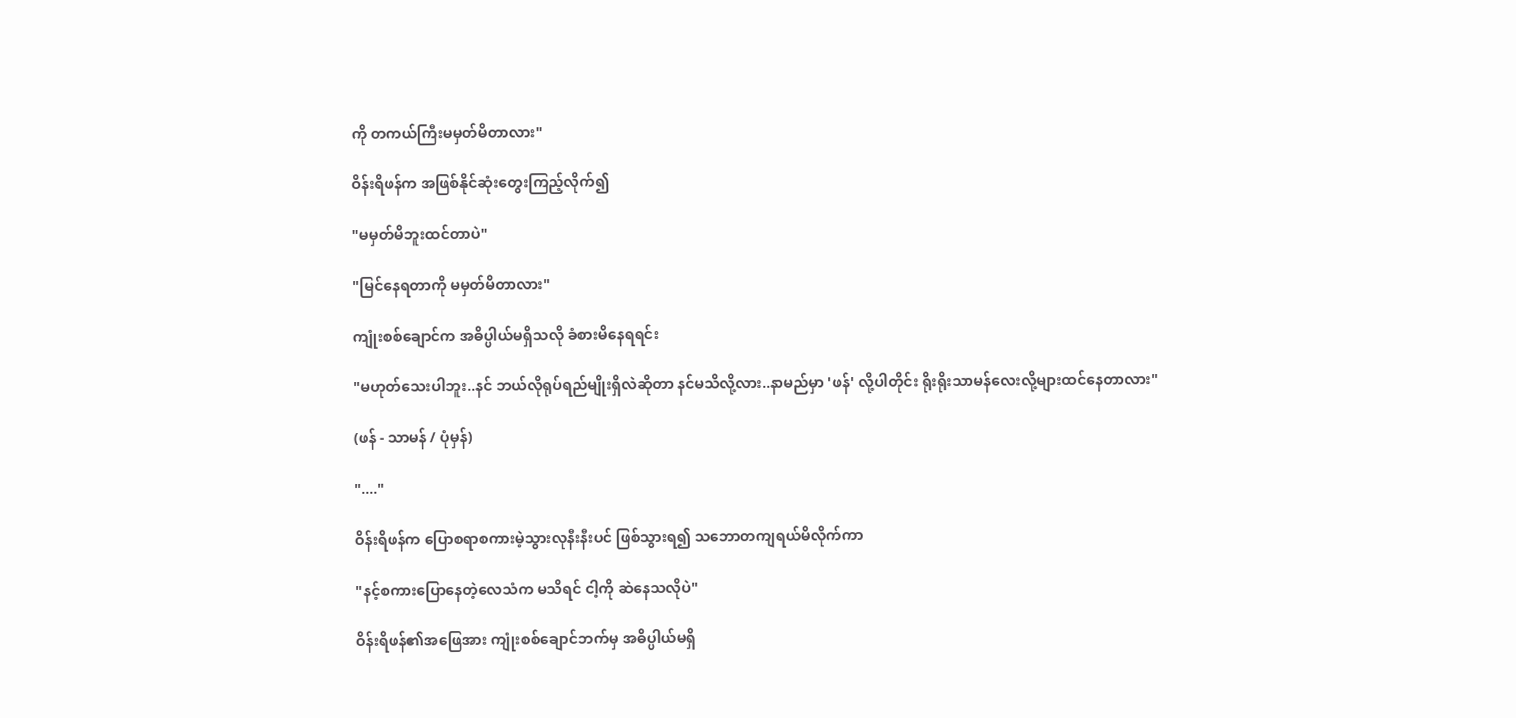ကို တကယ်ကြီးမမှတ်မိတာလား"

ဝိန်းရိဖန်က အဖြစ်နိုင်ဆုံးတွေးကြည့်လိုက်၍

"မမှတ်မိဘူးထင်တာပဲ"

"မြင်နေရတာကို မမှတ်မိတာလား"

ကျုံးစစ်ချောင်က အဓိပ္ပါယ်မရှိသလို ခံစားမိနေရရင်း

"မဟုတ်သေးပါဘူး..နင် ဘယ်လိုရုပ်ရည်မျိုးရှိလဲဆိုတာ နင်မသိလို့လား..နာမည်မှာ 'ဖန်' လို့ပါတိုင်း ရိုးရိုးသာမန်လေးလို့များထင်နေတာလား"

(ဖန် - သာမန် / ပုံမှန်)

"...."

ဝိန်းရိဖန်က ပြောစရာစကားမဲ့သွားလုနီးနီးပင် ဖြစ်သွားရ၍ သဘောတကျရယ်မိလိုက်ကာ

"နင့်စကားပြောနေတဲ့လေသံက မသိရင် ငါ့ကို ဆဲနေသလိုပဲ"

ဝိန်းရိဖန်၏အဖြေအား ကျုံးစစ်ချောင်ဘက်မှ အဓိပ္ပါယ်မရှိ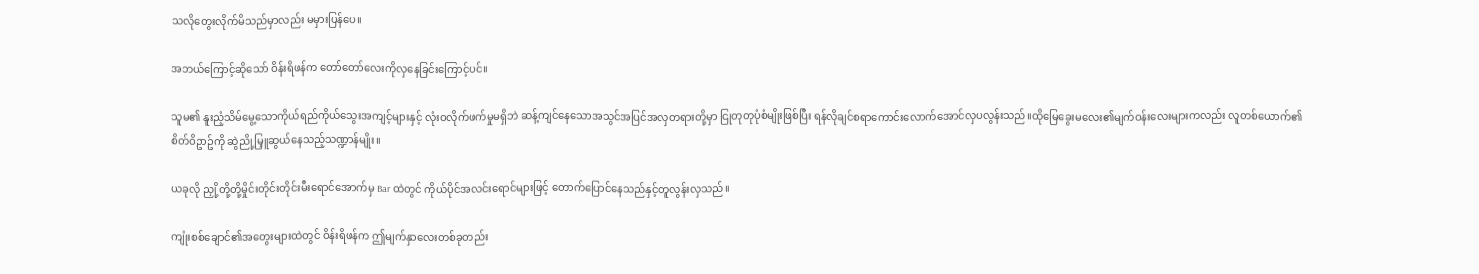သလိုတွေးလိုက်မိသည်မှာလည်း မမှားပြန်ပေ။

အဘယ်ကြောင့်ဆိုသော် ဝိန်းရိဖန်က တော်တော်လေးကိုလှနေခြင်းကြောင့်ပင်။

သူမ၏ နူးညံ့သိမ်မွေ့သောကိုယ်ရည်ကိုယ်သွေးအကျင့်များနှင့် လုံးဝလိုက်ဖက်မှုမရှိဘဲ ဆန့်ကျင်နေသောအသွင်အပြင်အလှတရားတို့မှာ ငြုတုတုပုံစံမျိုးဖြစ်ပြီး ရန်လိုချင်စရာကောင်းလောက်အောင်လှပလွန်းသည်။ထိုမြေခွေးမလေး၏မျက်ဝန်းလေးများကလည်း လူတစ်ယောက်၏စိတ်ဝိဥာဥ်ကို ဆွဲညို့မြှူဆွယ်နေသည့်သဏ္ဍာန်မျိုး။

ယခုလို ညှို့တို့တို့မှိုင်းတိုင်းတိုင်းမီးရောင်အောက်မှ Bar ထဲတွင် ကိုယ်ပိုင်အလင်းရောင်များဖြင့် တောက်ပြောင်နေသည်နှင့်တူလွန်းလှသည်။

ကျုံးစစ်ချောင်၏အတွေးများထဲတွင် ဝိန်းရိဖန်က ဤမျက်နှာလေးတစ်ခုတည်း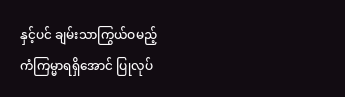နှင့်ပင် ချမ်းသာကြွယ်ဝမည့်ကံကြမ္မာရရှိအောင် ပြုလုပ်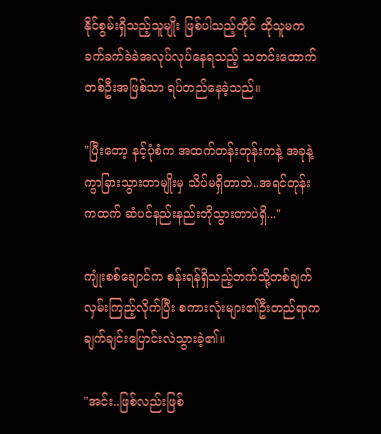နိုင်စွမ်းရှိသည့်သူမျိုး ဖြစ်ပါသည့်တိုင် ထိုသူမက ခက်ခက်ခဲခဲအလုပ်လုပ်နေရသည့် သတင်းထောက်တစ်ဦးအဖြစ်သာ ရပ်တည်နေခဲ့သည်။

"ပြီးတော့ နင့်ပုံစံက အထက်တန်းတုန်းကနဲ့ အခုနဲ့ ကွာခြားသွားတာမျိုးမှ သိပ်မရှိတာဘဲ..အရင်တုန်းကထက် ဆံပင်နည်းနည်းတိုသွားတာပဲရှိ..."

ကျုံးစစ်ချောင်က စန်းရန်ရှိသည့်ဘက်သို့တစ်ချက်လှမ်းကြည့်လိုက်ပြီး စကားလုံးများ၏ဦးတည်ရာက ချက်ချင်းပြောင်းလဲသွားခဲ့၏။

"အင်း..ဖြစ်လည်းဖြစ်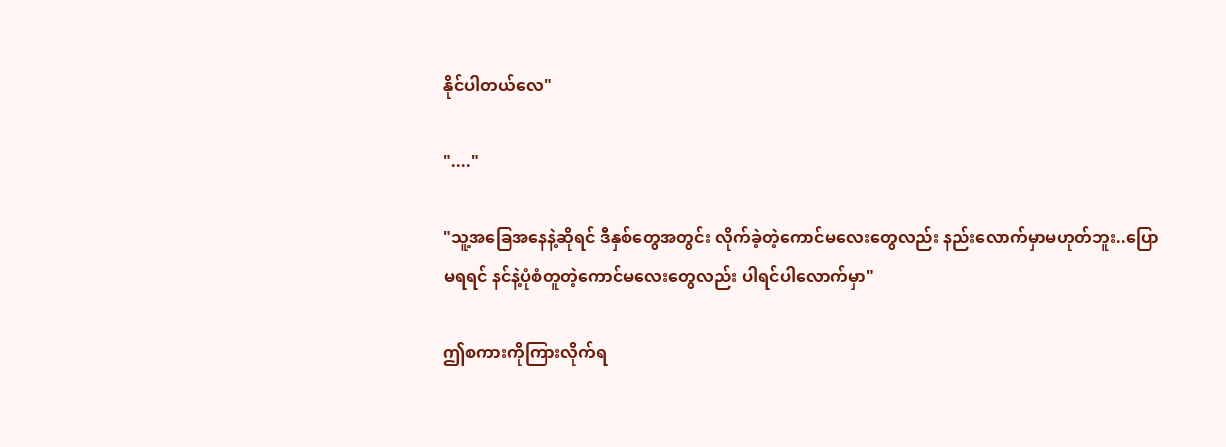နိုင်ပါတယ်လေ"

"...."

"သူ့အခြေအနေနဲ့ဆိုရင် ဒီနှစ်တွေအတွင်း လိုက်ခဲ့တဲ့ကောင်မလေးတွေလည်း နည်းလောက်မှာမဟုတ်ဘူး..ပြောမရရင် နင်နဲ့ပုံစံတူတဲ့ကောင်မလေးတွေလည်း ပါရင်ပါလောက်မှာ"

ဤစကားကိုကြားလိုက်ရ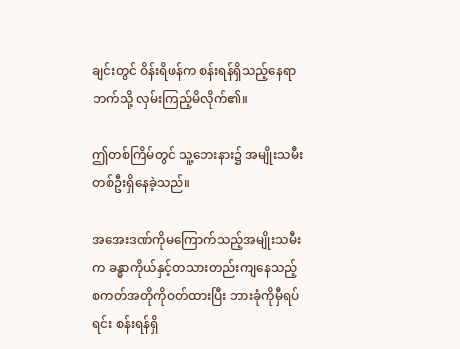ချင်းတွင် ဝိန်းရိဖန်က စန်းရန်ရှိသည့်နေရာဘက်သို့ လှမ်းကြည့်မိလိုက်၏။

ဤတစ်ကြိမ်တွင် သူ့ဘေးနား၌ အမျိုးသမီးတစ်ဦးရှိနေခဲ့သည်။

အအေးဒဏ်ကိုမကြောက်သည့်အမျိုးသမီးက ခန္ဓာကိုယ်နှင့်တသားတည်းကျနေသည့် စကတ်အတိုကိုဝတ်ထားပြီး ဘားခုံကိုမှီရပ်ရင်း စန်းရန်ရှိ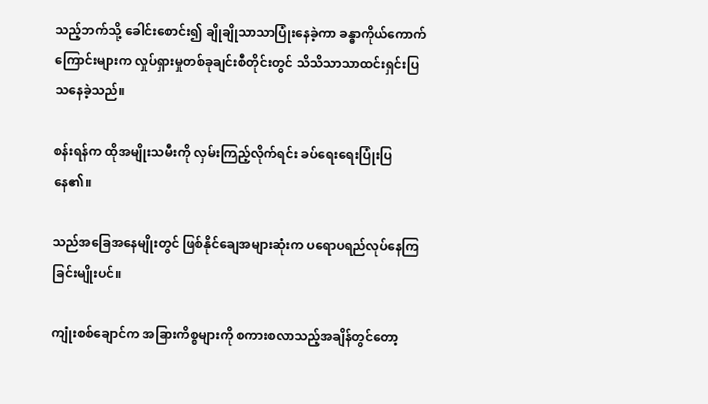သည့်ဘက်သို့ ခေါင်းစောင်း၍ ချိုချိုသာသာပြုံးနေခဲ့ကာ ခန္ဓာကိုယ်ကောက်ကြောင်းများက လှုပ်ရှားမှုတစ်ခုချင်းစီတိုင်းတွင် သိသိသာသာထင်းရှင်းပြသနေခဲ့သည်။

စန်းရန်က ထိုအမျိုးသမီးကို လှမ်းကြည့်လိုက်ရင်း ခပ်ရေးရေးပြုံးပြနေ၏။

သည်အခြေအနေမျိုးတွင် ဖြစ်နိုင်ချေအများဆုံးက ပရောပရည်လုပ်နေကြခြင်းမျိုးပင်။

ကျုံးစစ်ချောင်က အခြားကိစ္စများကို စကားစလာသည့်အချိန်တွင်တော့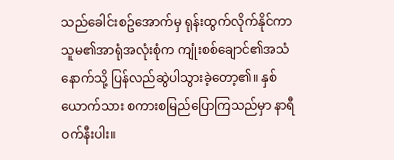သည်ခေါင်းစဥ်အောက်မှ ရုန်းထွက်လိုက်နိုင်ကာ သူမ၏အာရုံအလုံးစုံက ကျုံးစစ်ချောင်၏အသံနောက်သို့ ပြန်လည်ဆွဲပါသွားခဲ့တော့၏။ နှစ်ယောက်သား စကားစမြည်ပြောကြသည်မှာ နာရီဝက်နီးပါး။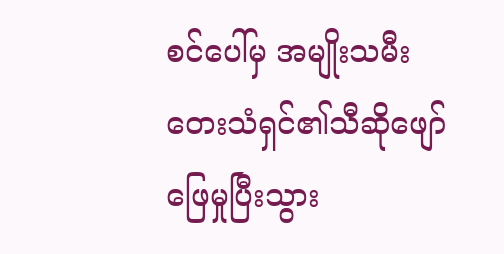စင်ပေါ်မှ အမျိုးသမီးတေးသံရှင်၏သီဆိုဖျော်ဖြေမှုပြီးသွား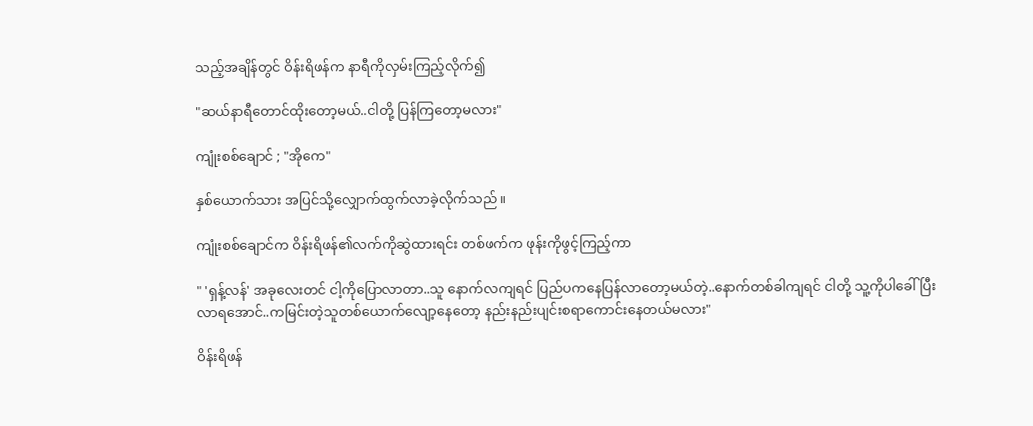သည့်အချိန်တွင် ဝိန်းရိဖန်က နာရီကိုလှမ်းကြည့်လိုက်၍

"ဆယ်နာရီတောင်ထိုးတော့မယ်..ငါတို့ ပြန်ကြတော့မလား"

ကျုံးစစ်ချောင် ; "အိုကေ"

နှစ်ယောက်သား အပြင်သို့လျှောက်ထွက်လာခဲ့လိုက်သည်။

ကျုံးစစ်ချောင်က ဝိန်းရိဖန်၏လက်ကိုဆွဲထားရင်း တစ်ဖက်က ဖုန်းကိုဖွင့်ကြည့်ကာ

" 'ရှန့်လန်' အခုလေးတင် ငါ့ကိုပြောလာတာ..သူ နောက်လကျရင် ပြည်ပကနေပြန်လာတော့မယ်တဲ့..နောက်တစ်ခါကျရင် ငါတို့ သူ့ကိုပါခေါ်ပြီး လာရအောင်..ကမြင်းတဲ့သူတစ်ယောက်လျော့နေတော့ နည်းနည်းပျင်းစရာကောင်းနေတယ်မလား"

ဝိန်းရိဖန်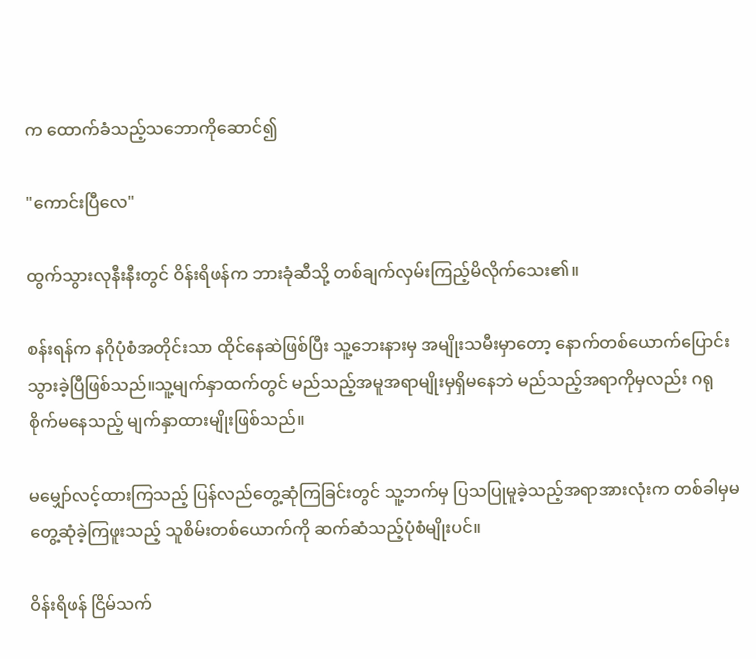က ထောက်ခံသည့်သဘောကိုဆောင်၍

"ကောင်းပြီလေ"

ထွက်သွားလုနီးနီးတွင် ဝိန်းရိဖန်က ဘားခုံဆီသို့ တစ်ချက်လှမ်းကြည့်မိလိုက်သေး၏။

စန်းရန်က နဂိုပုံစံအတိုင်းသာ ထိုင်နေဆဲဖြစ်ပြီး သူ့ဘေးနားမှ အမျိုးသမီးမှာတော့ နောက်တစ်ယောက်ပြောင်းသွားခဲ့ပြီဖြစ်သည်။သူ့မျက်နှာထက်တွင် မည်သည့်အမူအရာမျိုးမှရှိမနေဘဲ မည်သည့်အရာကိုမှလည်း ဂရုစိုက်မနေသည့် မျက်နှာထားမျိုးဖြစ်သည်။

မမျှော်လင့်ထားကြသည့် ပြန်လည်တွေ့ဆုံကြခြင်းတွင် သူ့ဘက်မှ ပြသပြုမူခဲ့သည့်အရာအားလုံးက တစ်ခါမှမတွေ့ဆုံခဲ့ကြဖူးသည့် သူစိမ်းတစ်ယောက်ကို ဆက်ဆံသည့်ပုံစံမျိုးပင်။

ဝိန်းရိဖန် ငြိမ်သက်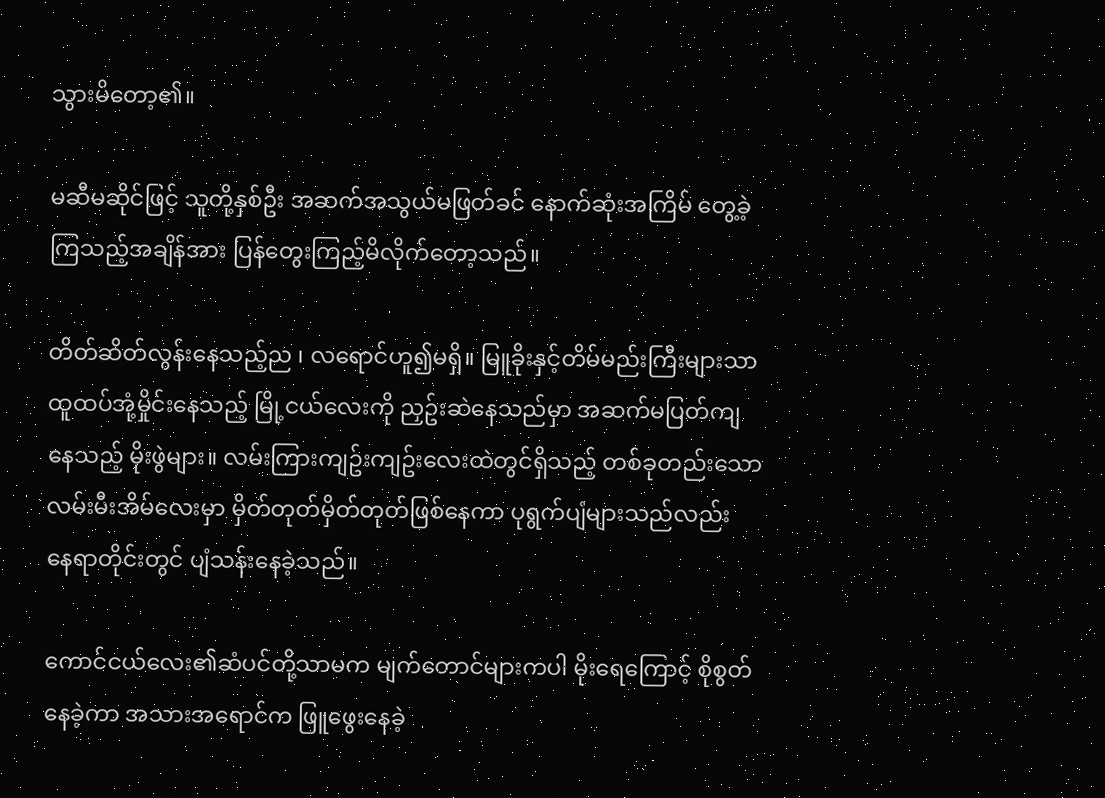သွားမိတော့၏။

မဆီမဆိုင်ဖြင့် သူတို့နှစ်ဦး အဆက်အသွယ်မဖြတ်ခင် နောက်ဆုံးအကြိမ် တွေ့ခဲ့ကြသည့်အချိန်အား ပြန်တွေးကြည့်မိလိုက်တော့သည်။

တိတ်ဆိတ်လွန်းနေသည့်ည ၊ လရောင်ဟူ၍မရှိ။ မြူခိုးနှင့်တိမ်မည်းကြီးများသာ ထူထပ်အုံ့မှိုင်းနေသည့် မြို့ငယ်လေးကို ညှဥ်းဆဲနေသည်မှာ အဆက်မပြတ်ကျနေသည့် မိုးဖွဲများ။ လမ်းကြားကျဥ်းကျဥ်းလေးထဲတွင်ရှိသည့် တစ်ခုတည်းသော လမ်းမီးအိမ်လေးမှာ မှိတ်တုတ်မှိတ်တုတ်ဖြစ်နေကာ ပုရွက်ပျံများသည်လည်း နေရာတိုင်းတွင် ပျံသန်းနေခဲ့သည်။

ကောင်ငယ်လေး၏ဆံပင်တို့သာမက မျက်တောင်များကပါ မိုးရေကြောင့် စိုစွတ်နေခဲ့ကာ အသားအရောင်က ဖြူဖွေးနေခဲ့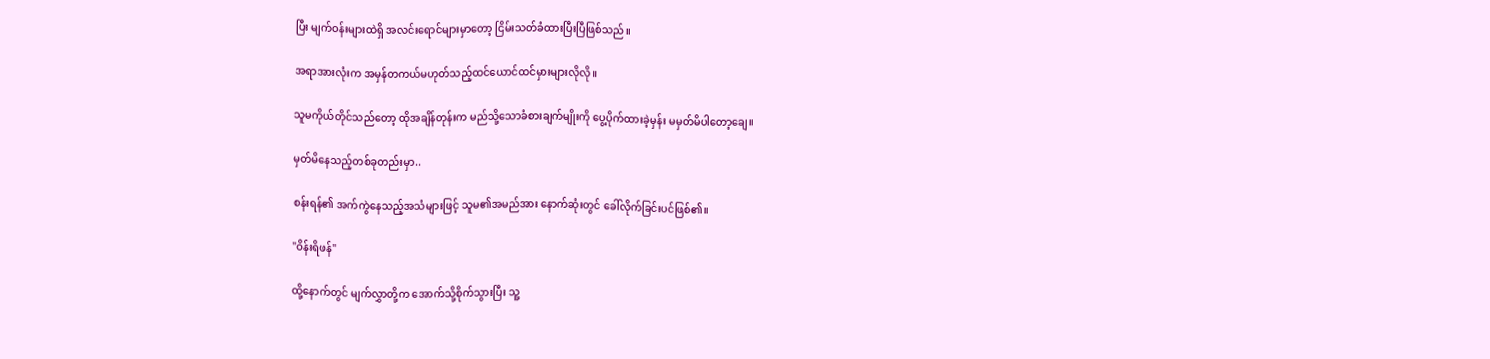ပြီး မျက်ဝန်းများထဲရှိ အလင်းရောင်များမှာတော့ ငြိမ်းသတ်ခံထားပြီးပြီဖြစ်သည်။

အရာအားလုံးက အမှန်တကယ်မဟုတ်သည့်ထင်ယောင်ထင်မှားများလိုလို။

သူမကိုယ်တိုင်သည်တော့ ထိုအချိန်တုန်းက မည်သို့သောခံစားချက်မျိုးကို ပွေ့ပိုက်ထားခဲ့မှန်း မမှတ်မိပါတော့ချေ။

မှတ်မိနေသည့်တစ်ခုတည်းမှာ..

စန်းရန်၏ အက်ကွဲနေသည့်အသံများဖြင့် သူမ၏အမည်အား နောက်ဆုံးတွင် ခေါ်လိုက်ခြင်းပင်ဖြစ်၏။

"ဝိန်းရိဖန်"

ထို့နောက်တွင် မျက်လွှာတို့က အောက်သို့စိုက်သွားပြီး သူ့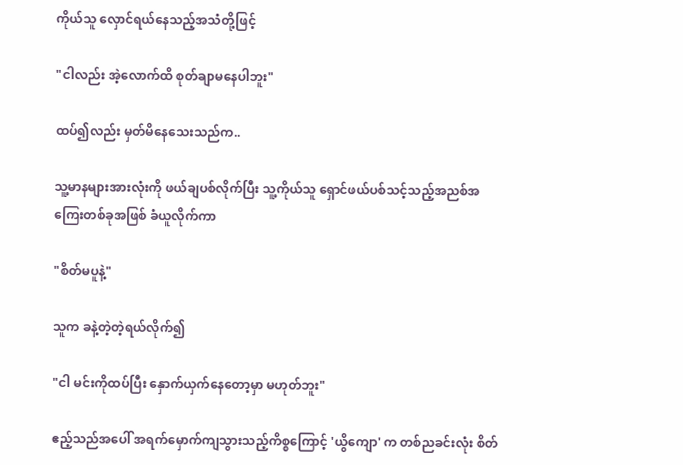ကိုယ်သူ လှောင်ရယ်နေသည့်အသံတို့ဖြင့်

"ငါလည်း အဲ့လောက်ထိ စုတ်ချာမနေပါဘူး"

ထပ်၍လည်း မှတ်မိနေသေးသည်က..

သူ့မာနများအားလုံးကို ဖယ်ချပစ်လိုက်ပြီး သူ့ကိုယ်သူ ရှောင်ဖယ်ပစ်သင့်သည့်အညစ်အကြေးတစ်ခုအဖြစ် ခံယူလိုက်ကာ

"စိတ်မပူနဲ့"

သူက ခနဲ့တဲ့တဲ့ရယ်လိုက်၍

"ငါ မင်းကိုထပ်ပြီး နှောက်ယှက်နေတော့မှာ မဟုတ်ဘူး"

ဧည့်သည်အပေါ် အရက်မှောက်ကျသွားသည့်ကိစ္စကြောင့် 'ယွိကျော' က တစ်ညခင်းလုံး စိတ်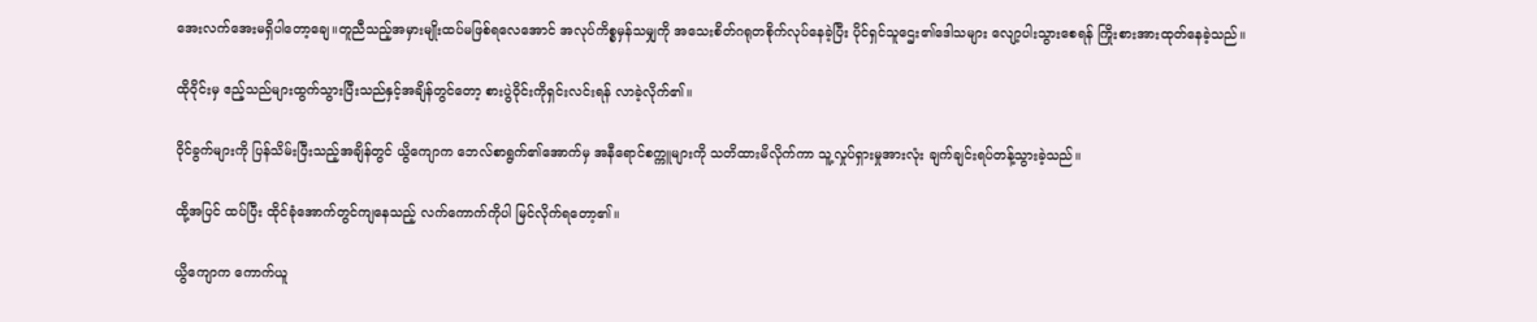အေးလက်အေးမရှိပါတော့ချေ။တူညီသည့်အမှားမျိုးထပ်မဖြစ်ရလေအောင် အလုပ်ကိစ္စမှန်သမျှကို အသေးစိတ်ဂရုတစိုက်လုပ်နေခဲ့ပြီး ပိုင်ရှင်သူဌေး၏ဒေါသများ လျော့ပါးသွားစေရန် ကြိုးစားအားထုတ်နေခဲ့သည်။

ထိုဝိုင်းမှ ဧည့်သည်များထွက်သွားပြီးသည်နှင့်အချိန်တွင်တော့ စားပွဲဝိုင်းကိုရှင်းလင်းရန် လာခဲ့လိုက်၏။

ဝိုင်ခွက်များကို ပြန်သိမ်းပြီးသည့်အချိန်တွင် ယွိကျောက ဘေလ်စာရွက်၏အောက်မှ အနီရောင်စက္ကူများကို သတိထားမိလိုက်ကာ သူ့လှုပ်ရှားမှုအားလုံး ချက်ချင်းရပ်တန့်သွားခဲ့သည်။

ထို့အပြင် ထပ်ပြီး ထိုင်ခုံအောက်တွင်ကျနေသည့် လက်ကောက်ကိုပါ မြင်လိုက်ရတော့၏။

ယွိကျောက ကောက်ယူ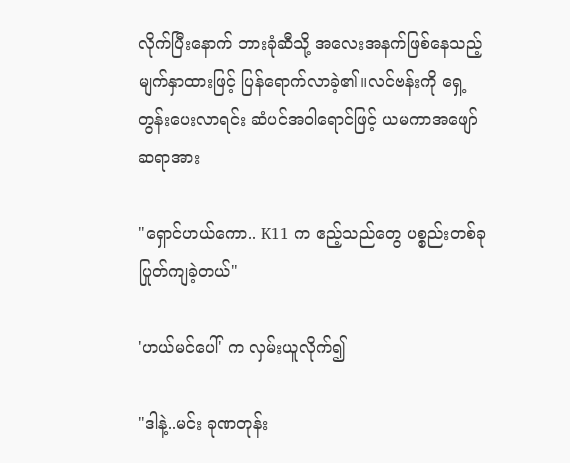လိုက်ပြီးနောက် ဘားခုံဆီသို့ အလေးအနက်ဖြစ်နေသည့်မျက်နှာထားဖြင့် ပြန်ရောက်လာခဲ့၏။လင်ဗန်းကို ရှေ့တွန်းပေးလာရင်း ဆံပင်အဝါရောင်ဖြင့် ယမကာအဖျော်ဆရာအား

"ရှောင်ဟယ်ကော.. K11 က ဧည့်သည်တွေ ပစ္စည်းတစ်ခုပြုတ်ကျခဲ့တယ်"

'ဟယ်မင်ပေါ်' က လှမ်းယူလိုက်၍

"ဒါနဲ့..မင်း ခုဏတုန်း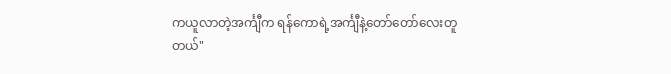ကယူလာတဲ့အင်္ကျီက ရန်ကောရဲ့အင်္ကျီနဲ့တော်တော်လေးတူတယ်"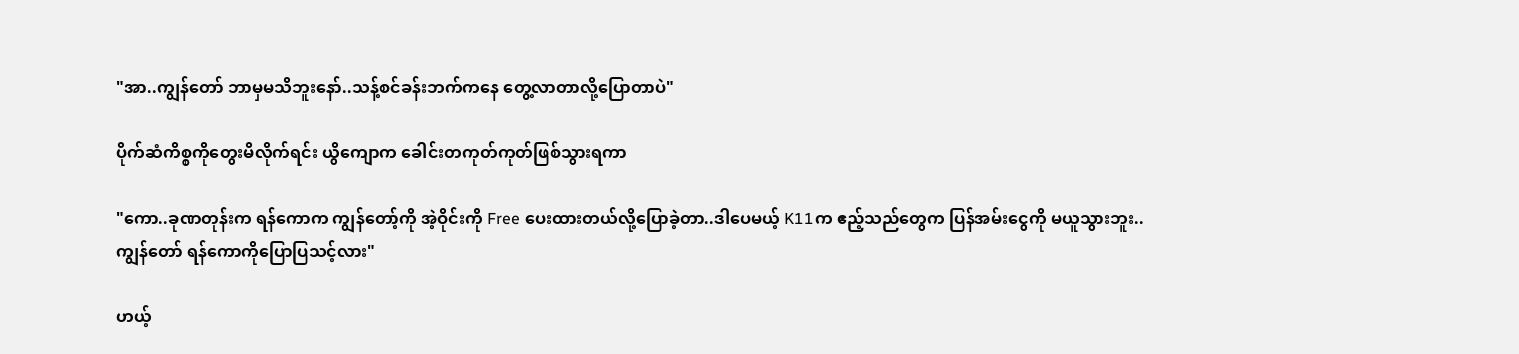"အာ..ကျွန်တော် ဘာမှမသိဘူးနော်..သန့်စင်ခန်းဘက်ကနေ တွေ့လာတာလို့ပြောတာပဲ"

ပိုက်ဆံကိစ္စကိုတွေးမိလိုက်ရင်း ယွိကျောက ခေါင်းတကုတ်ကုတ်ဖြစ်သွားရကာ

"ကော..ခုဏတုန်းက ရန်ကောက ကျွန်တော့်ကို အဲ့ဝိုင်းကို Free ပေးထားတယ်လို့ပြောခဲ့တာ..ဒါပေမယ့် K11က ဧည့်သည်တွေက ပြန်အမ်းငွေကို မယူသွားဘူး..ကျွန်တော် ရန်ကောကိုပြောပြသင့်လား"

ဟယ့်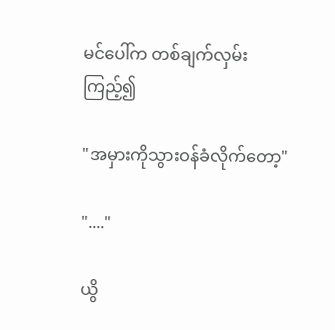မင်ပေါ်က တစ်ချက်လှမ်းကြည့်၍

"အမှားကိုသွားဝန်ခံလိုက်တော့"

"...."

ယွိ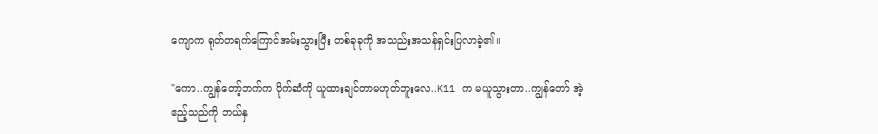ကျောက ရုတ်တရက်ကြောင်အမ်းသွားပြီး တစ်ခုခုကို အသည်းအသန်ရှင်းပြလာခဲ့၏။

"ကော..ကျွန်တော့်ဘက်က ပိုက်ဆံကို ယူထားချင်တာမဟုတ်ဘူးလေ..K11 က မယူသွားတာ..ကျွန်တော် အဲ့ဧည့်သည်ကို ဘယ်နှ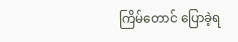ကြိမ်တောင် ပြောခဲ့ရ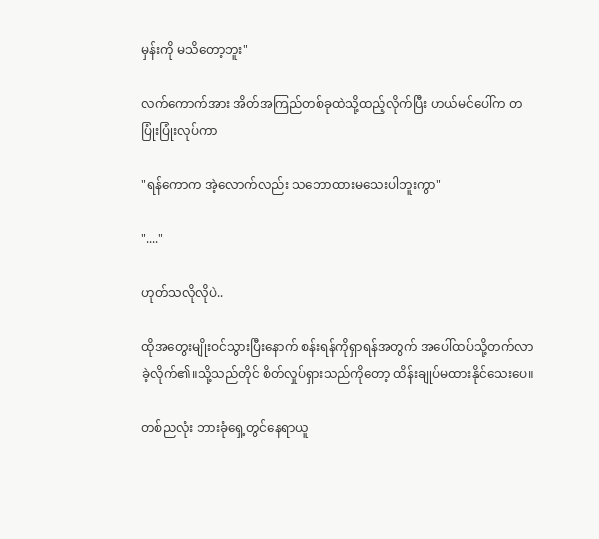မှန်းကို မသိတော့ဘူး"

လက်ကောက်အား အိတ်အကြည်တစ်ခုထဲသို့ထည့်လိုက်ပြီး ဟယ်မင်ပေါ်က တပြုံးပြုံးလုပ်ကာ

"ရန်ကောက အဲ့လောက်လည်း သဘောထားမသေးပါဘူးကွာ"

"...."

ဟုတ်သလိုလိုပဲ..

ထိုအတွေးမျိုးဝင်သွားပြီးနောက် စန်းရန်ကိုရှာရန်အတွက် အပေါ်ထပ်သို့တက်လာခဲ့လိုက်၏။သို့သည်တိုင် စိတ်လှုပ်ရှားသည်ကိုတော့ ထိန်းချုပ်မထားနိုင်သေးပေ။

တစ်ညလုံး ဘားခုံရှေ့တွင်နေရာယူ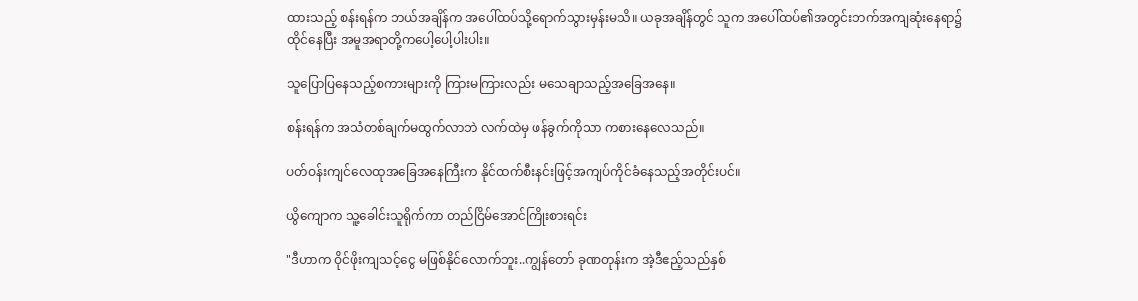ထားသည့် စန်းရန်က ဘယ်အချိန်က အပေါ်ထပ်သို့ရောက်သွားမှန်းမသိ။ ယခုအချိန်တွင် သူက အပေါ်ထပ်၏အတွင်းဘက်အကျဆုံးနေရာ၌ ထိုင်နေပြီး အမူအရာတို့ကပေါ့ပေါ့ပါးပါး။

သူပြောပြနေသည့်စကားများကို ကြားမကြားလည်း မသေချာသည့်အခြေအနေ။

စန်းရန်က အသံတစ်ချက်မထွက်လာဘဲ လက်ထဲမှ ဖန်ခွက်ကိုသာ ကစားနေလေသည်။

ပတ်ဝန်းကျင်လေထုအခြေအနေကြီးက နိုင်ထက်စီးနင်းဖြင့်အကျပ်ကိုင်ခံနေသည့်အတိုင်းပင်။

ယွိကျောက သူ့ခေါင်းသူရိုက်ကာ တည်ငြိမ်အောင်ကြိုးစားရင်း

"ဒီဟာက ဝိုင်ဖိုးကျသင့်ငွေ မဖြစ်နိုင်လောက်ဘူး..ကျွန်တော် ခုဏတုန်းက အဲ့ဒီဧည့်သည်နှစ်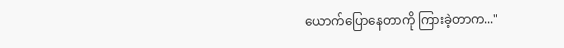ယောက်ပြောနေတာကို ကြားခဲ့တာက..."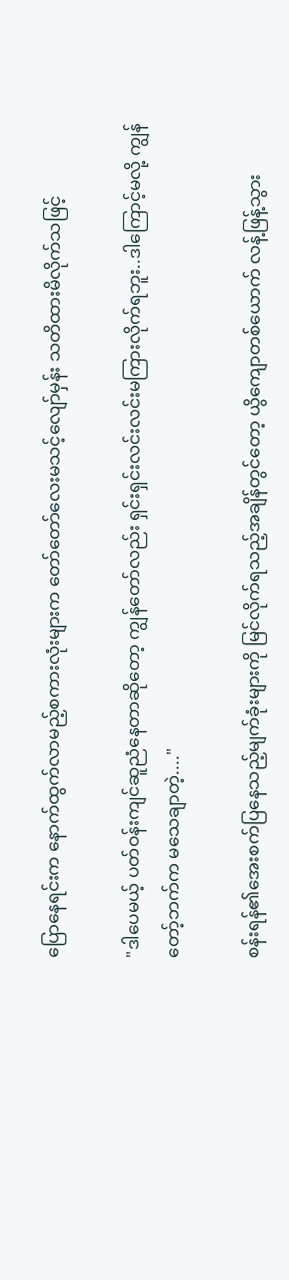ပြောနေရင်းက နောက်ထွက်လာမည့်စကားလုံးများက တော်တော်လေးမသင့်လျော်မှန်း သတိထားမိလိုက်သဖြင့်

"ဒါပေမယ့် ပတ်ဝန်းကျင်ဆူညံနေတာဆိုတော့ ကျွန်တော်လည်း ရှင်းရှင်းလင်းလင်းမကြားလိုက်ရဘူး..ဒါကြောင့်မလို့ ကျွန်တော့်ဘက်က မသေချာတဲ့...."

စန်းရန်၏အေးစက်ပြနေသည့်မျက်ခုံးများကို မြင်လိုက်ရသည့်အချိန်တွင်တော့ ယွိကျောတစ်ယောက် လန့်ဖြန့်သွား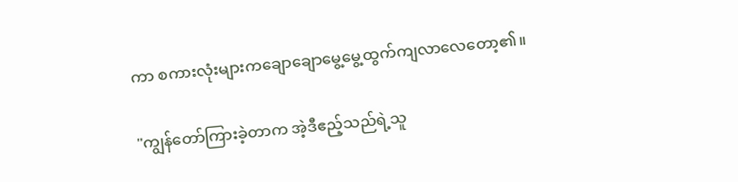ကာ စကားလုံးများကချောချောမွေ့မွေ့ထွက်ကျလာလေတော့၏။

"ကျွန်တော်ကြားခဲ့တာက အဲ့ဒီဧည့်သည်ရဲ့သူ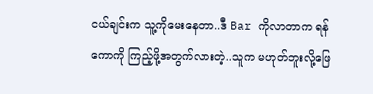ငယ်ချင်းက သူ့ကိုမေးနေတာ..ဒီ Bar ကိုလာတာက ရန်ကောကို ကြည့်ဖို့အတွက်လားတဲ့..သူက မဟုတ်ဘူးလို့ဖြေ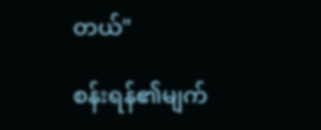တယ်"

စန်းရန်၏မျက်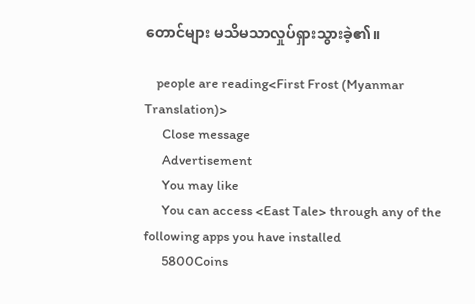တောင်များ မသိမသာလှုပ်ရှားသွားခဲ့၏။

    people are reading<First Frost (Myanmar Translation)>
      Close message
      Advertisement
      You may like
      You can access <East Tale> through any of the following apps you have installed
      5800Coins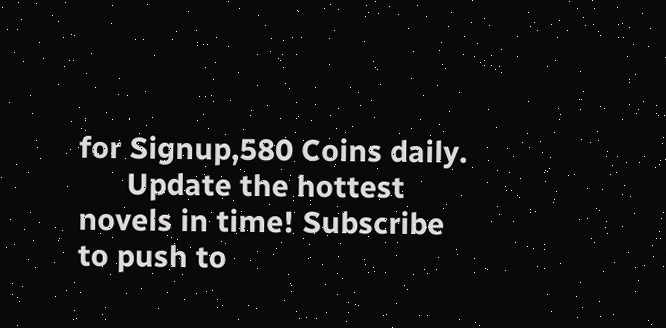for Signup,580 Coins daily.
      Update the hottest novels in time! Subscribe to push to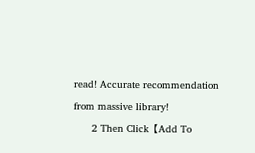read! Accurate recommendation from massive library!
      2 Then Click【Add To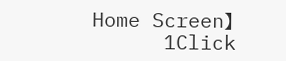Home Screen】
      1Click